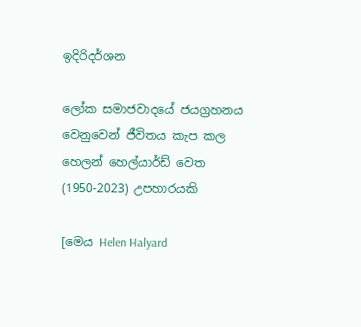ඉදිරිදර්ශන

ලෝක සමාජවාදයේ ජයග්‍රහනය වෙනුවෙන් ජීවිතය කැප කල හෙලන් හෙල්යාර්ඩ් වෙත (1950-2023) උපහාරයකි

[මෙය Helen Halyard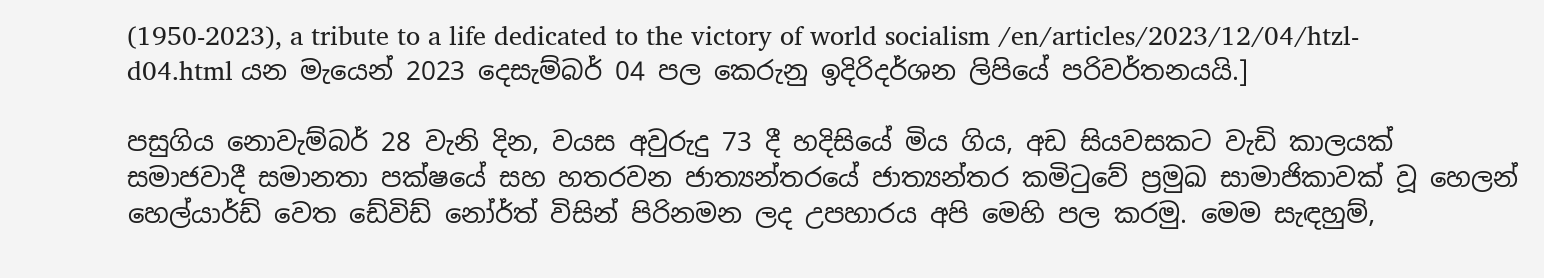(1950-2023), a tribute to a life dedicated to the victory of world socialism /en/articles/2023/12/04/htzl-d04.html යන මැයෙන් 2023 දෙසැම්බර් 04 පල කෙරුනු ඉදිරිදර්ශන ලිපියේ පරිවර්තනයයි.]

පසුගිය නොවැම්බර් 28 වැනි දින, වයස අවුරුදු 73 දී හදිසියේ මිය ගිය, අඩ සියවසකට වැඩි කාලයක් සමාජවාදී සමානතා පක්ෂයේ සහ හතරවන ජාත්‍යන්තරයේ ජාත්‍යන්තර කමිටුවේ ප්‍රමුඛ සාමාජිකාවක් වූ හෙලන් හෙල්යාර්ඩ් වෙත ඩේවිඩ් නෝර්ත් විසින් පිරිනමන ලද උපහාරය අපි මෙහි පල කරමු. මෙම සැඳහුම්,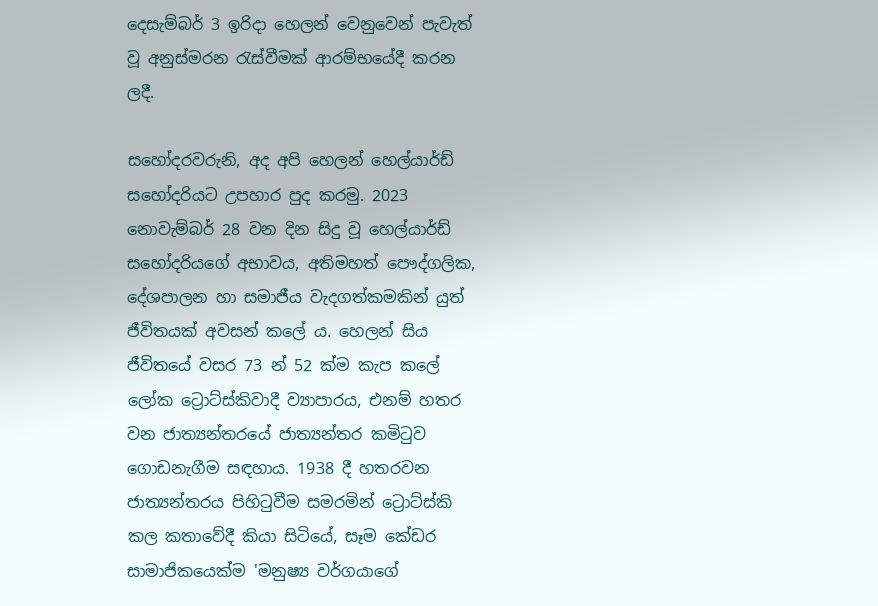දෙසැම්බර් 3 ඉරිදා හෙලන් වෙනුවෙන් පැවැත් වූ අනුස්මරන රැස්වීමක් ආරම්භයේදී කරන ලදී.

සහෝදරවරුනි, අද අපි හෙලන් හෙල්යාර්ඩ් සහෝදරියට උපහාර පුද කරමු. 2023 නොවැම්බර් 28 වන දින සිදු වූ හෙල්යාර්ඩ් සහෝදරියගේ අභාවය, අතිමහත් පෞද්ගලික, දේශපාලන හා සමාජීය වැදගත්කමකින් යුත් ජීවිතයක් අවසන් කලේ ය. හෙලන් සිය ජීවිතයේ වසර 73 න් 52 ක්ම කැප කලේ ලෝක ට්‍රොට්ස්කිවාදී ව්‍යාපාරය, එනම් හතර වන ජාත්‍යන්තරයේ ජාත්‍යන්තර කමිටුව ගොඩනැගීම සඳහාය. 1938 දී හතරවන ජාත්‍යන්තරය පිහිටුවීම සමරමින් ට්‍රොට්ස්කි කල කතාවේදී කියා සිටියේ, සෑම කේඩර සාමාජිකයෙක්ම 'මනුෂ්‍ය වර්ගයාගේ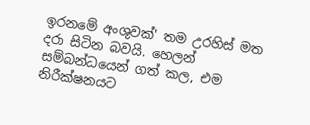ඉරනමේ අංශුවක්' තම උරහිස් මත දරා සිටින බවයි. හෙලන් සම්බන්ධයෙන් ගත් කල, එම නිරීක්ෂනයට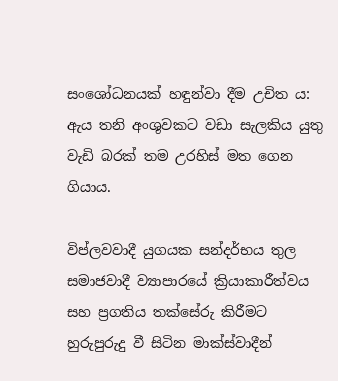සංශෝධනයක් හඳුන්වා දීම උචිත ය: ඇය තනි අංශුවකට වඩා සැලකිය යුතු වැඩි බරක් තම උරහිස් මත ගෙන ගියාය.

විප්ලවවාදී යුගයක සන්දර්භය තුල සමාජවාදී ව්‍යාපාරයේ ක්‍රියාකාරීත්වය සහ ප්‍රගතිය තක්සේරු කිරීමට හුරුපුරුදු වී සිටින මාක්ස්වාදීන්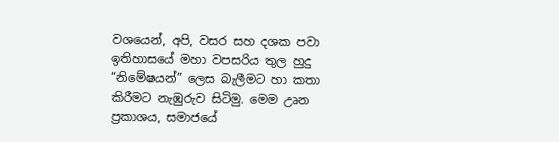වශයෙන්, අපි, වසර සහ දශක පවා ඉතිහාසයේ මහා වපසරිය තුල හුදු “නිමේෂයන්” ලෙස බැලීමට හා කතා කිරීමට නැඹුරුව සිටිමු. මෙම උෘන ප්‍රකාශය, සමාජයේ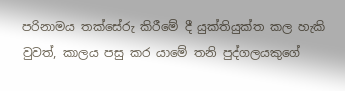පරිනාමය තක්සේරු කිරීමේ දී යුක්තියුක්ත කල හැකි වුවත්, කාලය පසු කර යාමේ තනි පුද්ගලයකුගේ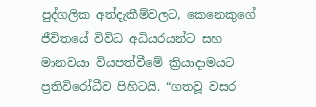පුද්ගලික අත්දැකීම්වලට, කෙනෙකුගේ ජීවිතයේ විවිධ අධියරයන්ට සහ මානවයා වියපත්වීමේ ක්‍රියාදාමයට ප්‍රතිවිරෝධීව පිහිටයි. “ගතවූ වසර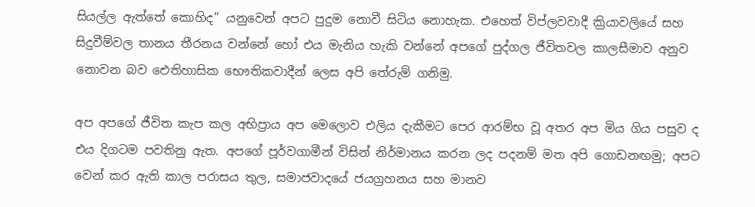සියල්ල ඇත්තේ කොහිද” යනුවෙන් අපට පුදුම නොවී සිටිය නොහැක. එහෙත් විප්ලවවාදී ක්‍රියාවලියේ සහ සිදුවීම්වල තානය තීරනය වන්නේ හෝ එය මැනිය හැකි වන්නේ අපගේ පුද්ගල ජීවිතවල කාලසීමාව අනුව නොවන බව ඓතිහාසික භෞතිකවාදීන් ලෙස අපි තේරුම් ගනිමු.

අප අපගේ ජීවිත කැප කල අභිප්‍රාය අප මෙලොව එලිය දැකීමට පෙර ආරම්භ වූ අතර අප මිය ගිය පසුව ද එය දිගටම පවතිනු ඇත. අපගේ පූර්වගාමීන් විසින් නිර්මානය කරන ලද පදනම් මත අපි ගොඩනඟමු; අපට වෙන් කර ඇති කාල පරාසය තුල, සමාජවාදයේ ජයග්‍රහනය සහ මානව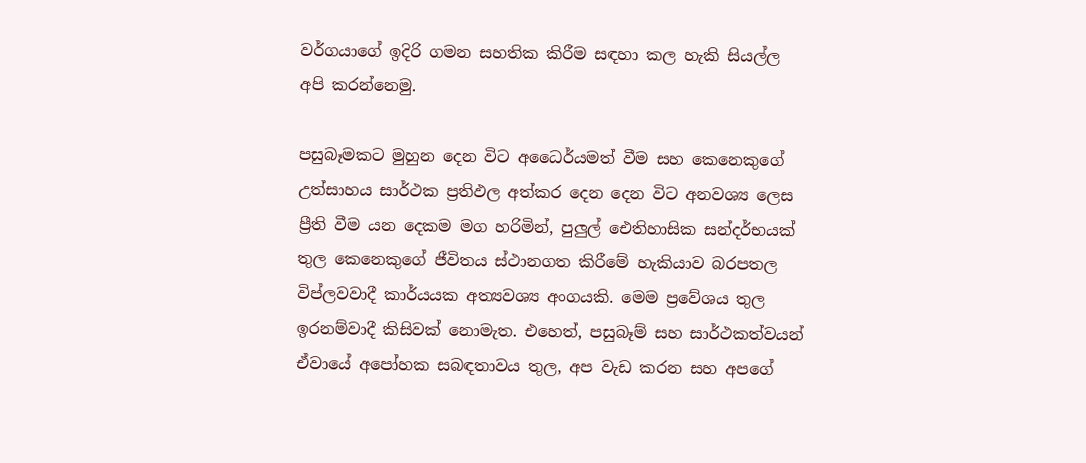වර්ගයාගේ ඉදිරි ගමන සහතික කිරීම සඳහා කල හැකි සියල්ල අපි කරන්නෙමු.

පසුබෑමකට මුහුන දෙන විට අධෛර්යමත් වීම සහ කෙනෙකුගේ උත්සාහය සාර්ථක ප්‍රතිඵල අත්කර දෙන දෙන විට අනවශ්‍ය ලෙස ප්‍රීති වීම යන දෙකම මග හරිමින්, පුලුල් ඓතිහාසික සන්දර්භයක් තුල කෙනෙකුගේ ජීවිතය ස්ථානගත කිරීමේ හැකියාව බරපතල විප්ලවවාදී කාර්යයක අත්‍යවශ්‍ය අංගයකි. මෙම ප්‍රවේශය තුල ඉරනම්වාදී කිසිවක් නොමැත. එහෙත්, පසුබෑම් සහ සාර්ථකත්වයන් ඒවායේ අපෝහක සබඳතාවය තුල, අප වැඩ කරන සහ අපගේ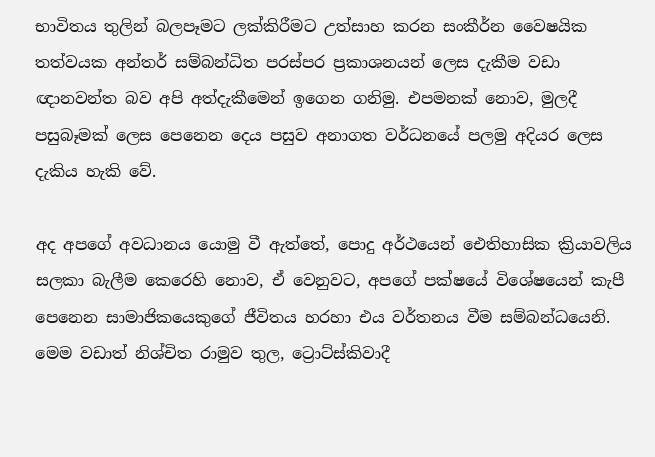භාවිතය තුලින් බලපෑමට ලක්කිරීමට උත්සාහ කරන සංකීර්න වෛෂයික තත්වයක අන්තර් සම්බන්ධිත පරස්පර ප්‍රකාශනයන් ලෙස දැකීම වඩා ඥානවන්ත බව අපි අත්දැකීමෙන් ඉගෙන ගනිමු. එපමනක් නොව, මුලදී පසුබෑමක් ලෙස පෙනෙන දෙය පසුව අනාගත වර්ධනයේ පලමු අදියර ලෙස දැකිය හැකි වේ.

අද අපගේ අවධානය යොමු වී ඇත්තේ, පොදු අර්ථයෙන් ඓතිහාසික ක්‍රියාවලිය සලකා බැලීම කෙරෙහි නොව, ඒ වෙනුවට, අපගේ පක්ෂයේ විශේෂයෙන් කැපී පෙනෙන සාමාජිකයෙකුගේ ජීවිතය හරහා එය වර්තනය වීම සම්බන්ධයෙනි. මෙම වඩාත් නිශ්චිත රාමුව තුල, ට්‍රොට්ස්කිවාදී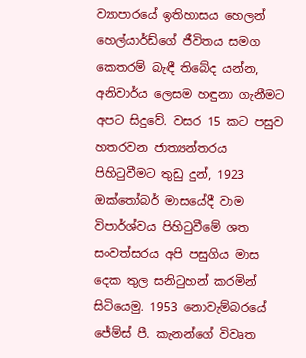ව්‍යාපාරයේ ඉතිහාසය හෙලන් හෙල්යාර්ඩ්ගේ ජීවිතය සමග කෙතරම් බැඳී තිබේද යන්න, අනිවාර්ය ලෙසම හඳුනා ගැනීමට අපට සිදුවේ. වසර 15 කට පසුව හතරවන ජාත්‍යන්තරය පිහිටුවීමට තුඩු දුන්, 1923 ඔක්තෝබර් මාසයේදී වාම විපාර්ශ්වය පිහිටුවීමේ ශත සංවත්සරය අපි පසුගිය මාස දෙක තුල සනිටුහන් කරමින් සිටියෙමු. 1953 නොවැම්බරයේ ජේම්ස් පී. කැනන්ගේ විවෘත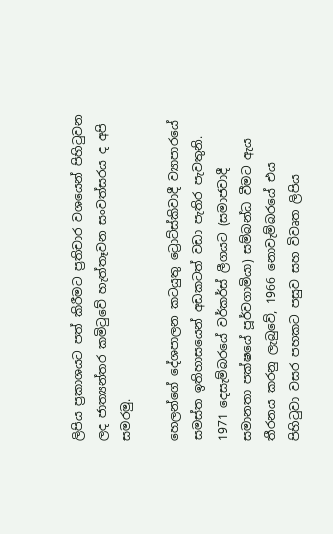ලිපිය ප්‍රකාශයට පත් කිරීමට ප්‍රතිචාර වශයෙන් පිහිටුවන ලද ජාත්‍යන්තර කමිටුවේ හැත්තෑවන සංවත්සරය ද අපි සමරමු.

හෙලන්ගේ දේශපාලන කටයුතු ට්‍රොට්ස්කිවාදී ව්‍යාපාරයේ සමස්ත ඉතිහාසයෙන් අඩකටත් වඩා පැතිර පැවතුනි. 1971 දෙසැම්බරයේ වර්කර්ස් ලීගයට (සමාජවාදී සමානතා පක්ෂයේ පූර්වගාමියා) සම්බන්ධ වීමට ඇය තීරනය කරනු ලැබුවේ, 1966 නොවැම්බරයේ එය පිහිටුවා වසර පහකට පසුව සහ විවෘත ලිපිය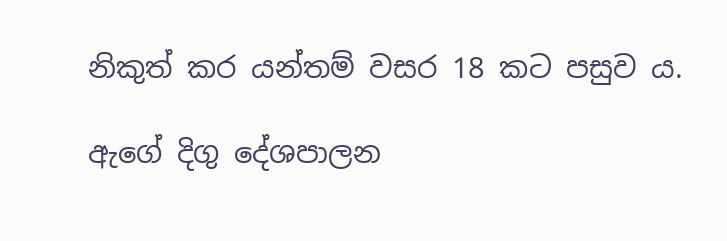නිකුත් කර යන්තම් වසර 18 කට පසුව ය.

ඇගේ දිගු දේශපාලන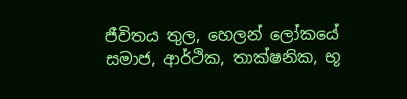ජීවිතය තුල, හෙලන් ලෝකයේ සමාජ, ආර්ථික, තාක්ෂනික, භූ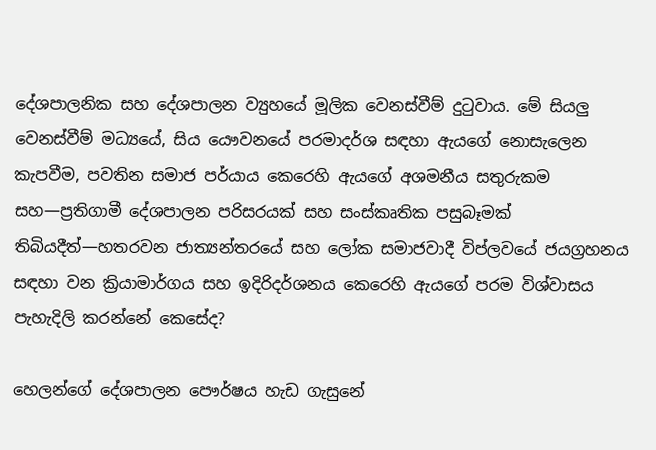දේශපාලනික සහ දේශපාලන ව්‍යුහයේ මූලික වෙනස්වීම් දුටුවාය. මේ සියලු වෙනස්වීම් මධ්‍යයේ, සිය යෞවනයේ පරමාදර්ශ සඳහා ඇයගේ නොසැලෙන කැපවීම, පවතින සමාජ පර්යාය කෙරෙහි ඇයගේ අශමනීය සතුරුකම සහ—ප්‍රතිගාමී දේශපාලන පරිසරයක් සහ සංස්කෘතික පසුබෑමක් තිබියදීත්—හතරවන ජාත්‍යන්තරයේ සහ ලෝක සමාජවාදී විප්ලවයේ ජයග්‍රහනය සඳහා වන ක්‍රියාමාර්ගය සහ ඉදිරිදර්ශනය කෙරෙහි ඇයගේ පරම විශ්වාසය පැහැදිලි කරන්නේ කෙසේද?

හෙලන්ගේ දේශපාලන පෞර්ෂය හැඩ ගැසුනේ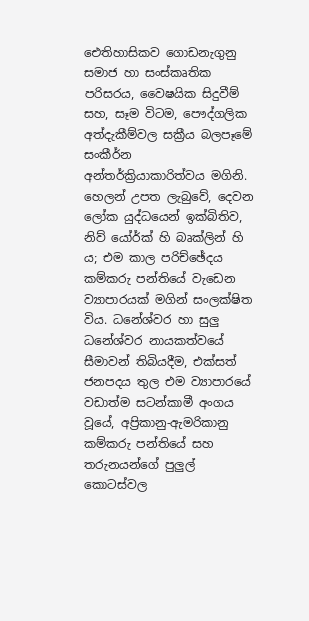ඓතිහාසිකව ගොඩනැගුනු සමාජ හා සංස්කෘතික පරිසරය, වෛෂයික සිදුවීම් සහ, සෑම විටම, පෞද්ගලික අත්දැකීම්වල සක්‍රීය බලපෑමේ සංකීර්න අන්තර්ක්‍රියාකාරිත්වය මගිනි. හෙලන් උපත ලැබුවේ, දෙවන ලෝක යුද්ධයෙන් ඉක්බිතිව, නිව් යෝර්ක් හි බෘක්ලින් හි ය; එම කාල පරිච්ඡේදය කම්කරු පන්තියේ වැඩෙන ව්‍යාපාරයක් මගින් සංලක්ෂිත විය. ධනේශ්වර හා සුලු ධනේශ්වර නායකත්වයේ සීමාවන් තිබියදීම, එක්සත් ජනපදය තුල එම ව්‍යාපාරයේ වඩාත්ම සටන්කාමී අංගය වූයේ, අප්‍රිකානු-ඇමරිකානු කම්කරු පන්තියේ සහ තරුනයන්ගේ පුලුල් කොටස්වල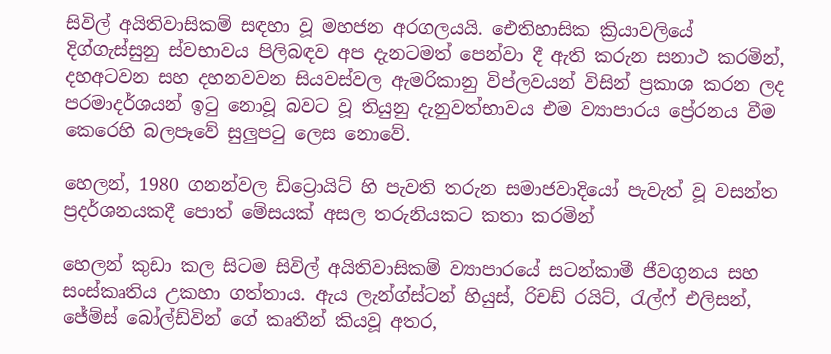සිවිල් අයිතිවාසිකම් සඳහා වූ මහජන අරගලයයි. ඓතිහාසික ක්‍රියාවලියේ දිග්ගැස්සුනු ස්වභාවය පිලිබඳව අප දැනටමත් පෙන්වා දී ඇති කරුන සනාථ කරමින්, දහඅටවන සහ දහනවවන සියවස්වල ඇමරිකානු විප්ලවයන් විසින් ප්‍රකාශ කරන ලද පරමාදර්ශයන් ඉටු නොවූ බවට වූ තියුනු දැනුවත්භාවය එම ව්‍යාපාරය ප්‍රේරනය වීම කෙරෙහි බලපෑවේ සුලුපටු ලෙස නොවේ.

හෙලන්, 1980 ගනන්වල ඩිට්‍රොයිට් හි පැවති තරුන සමාජවාදියෝ පැවැත් වූ වසන්ත ප්‍රදර්ශනයකදී පොත් මේසයක් අසල තරුනියකට කතා කරමින්

හෙලන් කුඩා කල සිටම සිවිල් අයිතිවාසිකම් ව්‍යාපාරයේ සටන්කාමී ජීවගුනය සහ සංස්කෘතිය උකහා ගත්තාය. ඇය ලැන්ග්ස්ටන් හියුස්, රිචඩ් රයිට්, රැල්ෆ් එලිසන්, ජේම්ස් බෝල්ඩ්වින් ගේ කෘතීන් කියවූ අතර,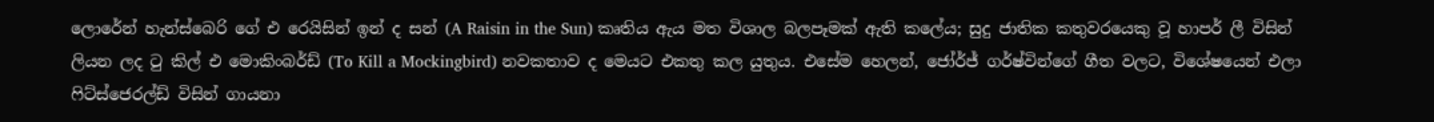ලොරේන් හැන්ස්බෙරි ගේ එ රෙයිසින් ඉන් ද සන් (A Raisin in the Sun) කෘතිය ඇය මත විශාල බලපෑමක් ඇති කලේය; සුදු ජාතික කතුවරයෙකු වූ හාපර් ලී විසින් ලියන ලද ටු කිල් එ මොකිංබර්ඩ් (To Kill a Mockingbird) නවකතාව ද මෙයට එකතු කල යුතුය. එසේම හෙලන්, ජෝර්ජ් ගර්ෂ්වින්ගේ ගීත වලට, විශේෂයෙන් එලා ෆිට්ස්ජෙරල්ඩ් විසින් ගායනා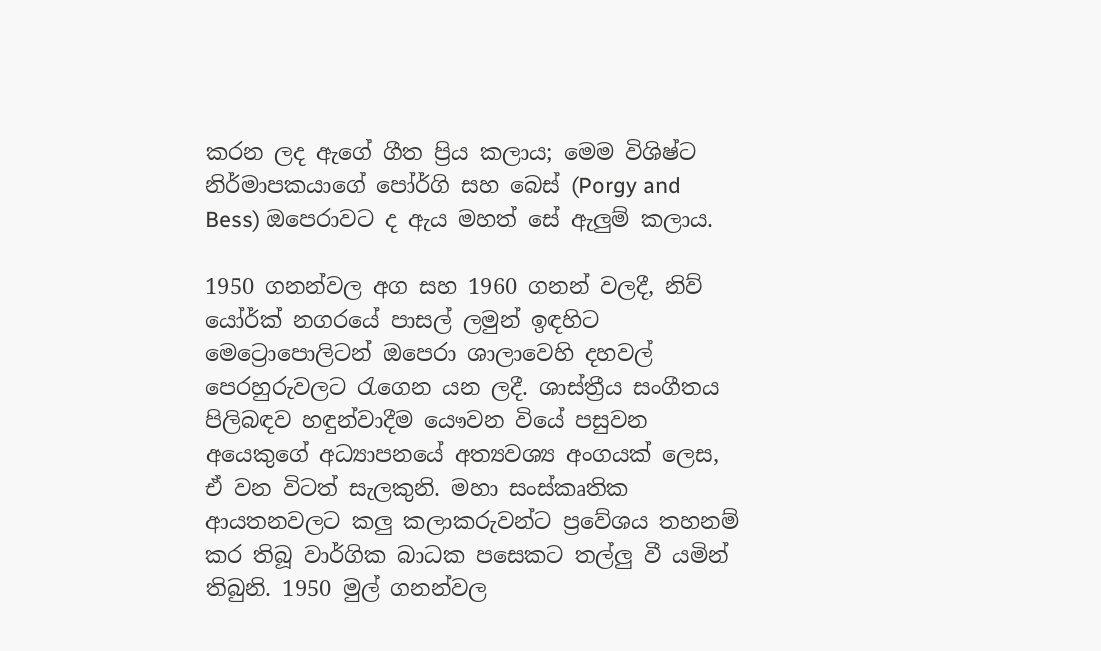කරන ලද ඇගේ ගීත ප්‍රිය කලාය; මෙම විශිෂ්ට නිර්මාපකයාගේ පෝර්ගි සහ බෙස් (Porgy and Bess) ඔපෙරාවට ද ඇය මහත් සේ ඇලුම් කලාය.

1950 ගනන්වල අග සහ 1960 ගනන් වලදී, නිව් යෝර්ක් නගරයේ පාසල් ලමුන් ඉඳහිට මෙට්‍රොපොලිටන් ඔපෙරා ශාලාවෙහි දහවල් පෙරහුරුවලට රැගෙන යන ලදී. ශාස්ත්‍රීය සංගීතය පිලිබඳව හඳුන්වාදීම යෞවන වියේ පසුවන අයෙකුගේ අධ්‍යාපනයේ අත්‍යවශ්‍ය අංගයක් ලෙස, ඒ වන විටත් සැලකුනි. මහා සංස්කෘතික ආයතනවලට කලු කලාකරුවන්ට ප්‍රවේශය තහනම් කර තිබූ වාර්ගික බාධක පසෙකට තල්ලු වී යමින් තිබුනි. 1950 මුල් ගනන්වල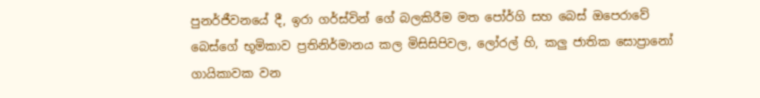පුනර්ජීවනයේ දී, ඉරා ගර්ස්වින් ගේ බලකිරීම මත පෝර්ගි සහ බෙස් ඔපෙරාවේ බෙස්ගේ භූමිකාව ප්‍රතිනිර්මානය කල මිසිසිපිවල, ලෝරල් හි, කලු ජාතික සොප්‍රානෝ ගායිකාවක වන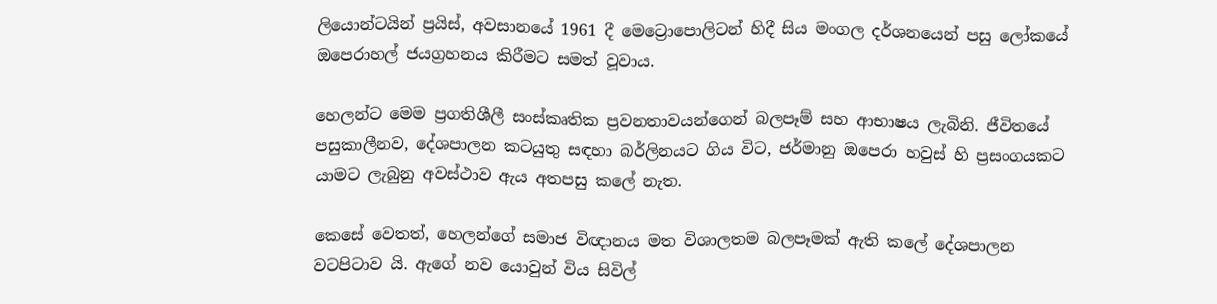ලියොන්ටයින් ප්‍රයිස්, අවසානයේ 1961 දී මෙට්‍රොපොලිටන් හිදී සිය මංගල දර්ශනයෙන් පසු ලෝකයේ ඔපෙරාහල් ජයග්‍රහනය කිරීමට සමත් වූවාය.

හෙලන්ට මෙම ප්‍රගතිශීලී සංස්කෘතික ප්‍රවනතාවයන්ගෙන් බලපෑම් සහ ආභාෂය ලැබිනි. ජීවිතයේ පසුකාලීනව, දේශපාලන කටයුතු සඳහා බර්ලිනයට ගිය විට, ජර්මානු ඔපෙරා හවුස් හි ප්‍රසංගයකට යාමට ලැබුනු අවස්ථාව ඇය අතපසු කලේ නැත.

කෙසේ වෙතත්, හෙලන්ගේ සමාජ විඥානය මත විශාලතම බලපෑමක් ඇති කලේ දේශපාලන වටපිටාව යි. ඇගේ නව යොවුන් විය සිවිල්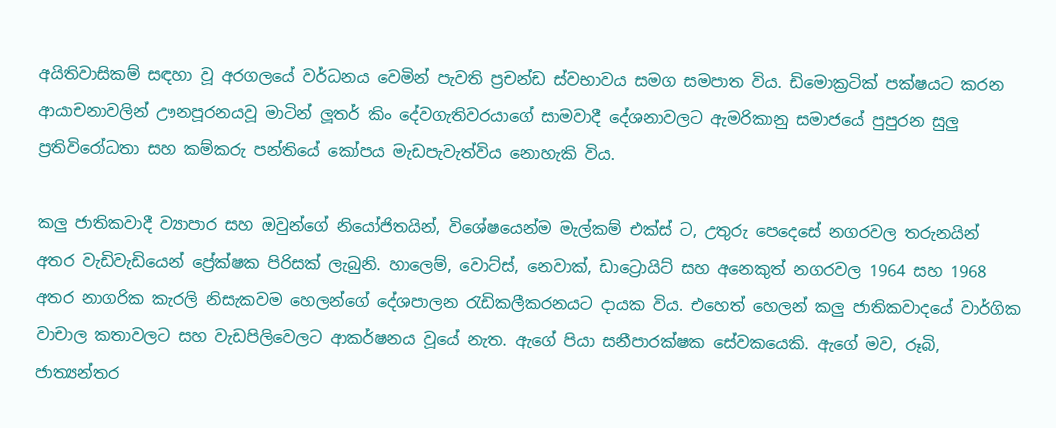අයිතිවාසිකම් සඳහා වූ අරගලයේ වර්ධනය වෙමින් පැවති ප්‍රචන්ඩ ස්වභාවය සමග සමපාත විය. ඩිමොක්‍රටික් පක්ෂයට කරන ආයාචනාවලින් ඌනපූරනයවූ මාටින් ලූතර් කිං දේවගැතිවරයාගේ සාමවාදී දේශනාවලට ඇමරිකානු සමාජයේ පුපුරන සුලු ප්‍රතිවිරෝධතා සහ කම්කරු පන්තියේ කෝපය මැඩපැවැත්විය නොහැකි විය.

කලු ජාතිකවාදී ව්‍යාපාර සහ ඔවුන්ගේ නියෝජිතයින්, විශේෂයෙන්ම මැල්කම් එක්ස් ට, උතුරු පෙදෙසේ නගරවල තරුනයින් අතර වැඩිවැඩියෙන් ප්‍රේක්ෂක පිරිසක් ලැබුනි. හාලෙම්, වොට්ස්, නෙවාක්, ඩාට්‍රොයිට් සහ අනෙකුත් නගරවල 1964 සහ 1968 අතර නාගරික කැරලි නිසැකවම හෙලන්ගේ දේශපාලන රැඩිකලීකරනයට දායක විය. එහෙත් හෙලන් කලු ජාතිකවාදයේ වාර්ගික වාචාල කතාවලට සහ වැඩපිලිවෙලට ආකර්ෂනය වූයේ නැත. ඇගේ පියා සනීපාරක්ෂක සේවකයෙකි. ඇගේ මව, රූබි, ජාත්‍යන්තර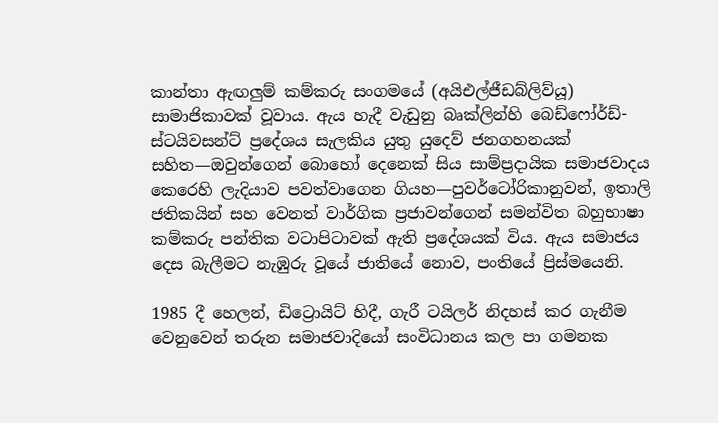කාන්තා ඇඟලුම් කම්කරු සංගමයේ (අයිඑල්ජීඩබ්ලිව්යූ) සාමාජිකාවක් වූවාය. ඇය හැදී වැඩුනු බෘක්ලින්හි බෙඩ්ෆෝර්ඩ්-ස්ටයිවසන්ට් ප්‍රදේශය සැලකිය යුතු යුදෙව් ජනගහනයක් සහිත—ඔවුන්ගෙන් බොහෝ දෙනෙක් සිය සාම්ප්‍රදායික සමාජවාදය කෙරෙහි ලැදියාව පවත්වාගෙන ගියහ—පුවර්ටෝරිකානුවන්, ඉතාලි ජතිකයින් සහ වෙනත් වාර්ගික ප්‍රජාවන්ගෙන් සමන්විත බහුභාෂා කම්කරු පන්තික වටාපිටාවක් ඇති ප්‍රදේශයක් විය. ඇය සමාජය දෙස බැලීමට නැඹුරු වූයේ ජාතියේ නොව, පංතියේ ප්‍රිස්මයෙනි.

1985 දී හෙලන්, ඩිට්‍රොයිට් හිදී, ගැරී ටයිලර් නිදහස් කර ගැනීම වෙනුවෙන් තරුන සමාජවාදියෝ සංවිධානය කල පා ගමනක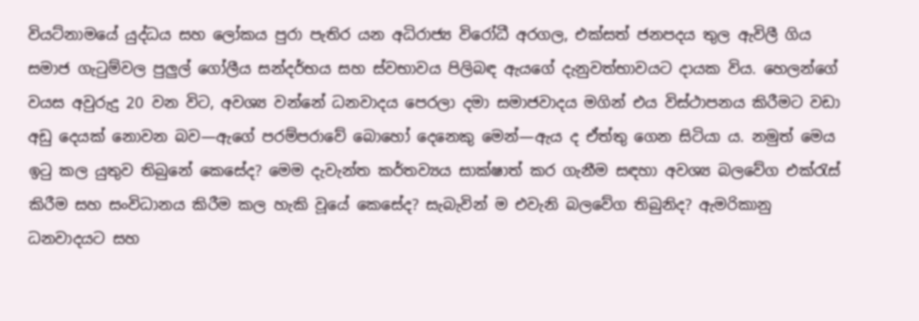වියට්නාමයේ යුද්ධය සහ ලෝකය පුරා පැතිර යන අධිරාජ්‍ය විරෝධී අරගල, එක්සත් ජනපදය තුල ඇවිලී ගිය සමාජ ගැටුම්වල පුලුල් ගෝලීය සන්දර්භය සහ ස්වභාවය පිලිබඳ ඇයගේ දැනුවත්භාවයට දායක විය. හෙලන්ගේ වයස අවුරුදු 20 වන විට, අවශ්‍ය වන්නේ ධනවාදය පෙරලා දමා සමාජවාදය මගින් එය විස්ථාපනය කිරීමට වඩා අඩු දෙයක් නොවන බව—ඇගේ පරම්පරාවේ බොහෝ දෙනෙකු මෙන්—ඇය ද ඒත්තු ගෙන සිටියා ය. නමුත් මෙය ඉටු කල යුතුව තිබුනේ කෙසේද? මෙම දැවැන්ත කර්තව්‍යය සාක්ෂාත් කර ගැනීම සඳහා අවශ්‍ය බලවේග එක්රැස් කිරීම සහ සංවිධානය කිරීම කල හැකි වූයේ කෙසේද? සැබැවින් ම එවැනි බලවේග තිබුනිද? ඇමරිකානු ධනවාදයට සහ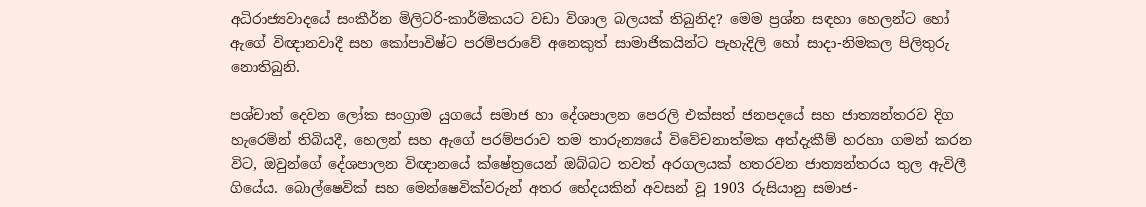අධිරාජ්‍යවාදයේ සංකීර්න මිලිටරි-කාර්මිකයට වඩා විශාල බලයක් තිබුනිද? මෙම ප්‍රශ්න සඳහා හෙලන්ට හෝ ඇගේ විඥානවාදී සහ කෝපාවිෂ්ට පරම්පරාවේ අනෙකුත් සාමාජිකයින්ට පැහැදිලි හෝ සාදා-නිමකල පිලිතුරු නොතිබුනි.

පශ්චාත් දෙවන ලෝක සංග්‍රාම යුගයේ සමාජ හා දේශපාලන පෙරලි එක්සත් ජනපදයේ සහ ජාත්‍යන්තරව දිග හැරෙමින් තිබියදී, හෙලන් සහ ඇගේ පරම්පරාව තම තාරුන්‍යයේ විවේචනාත්මක අත්දැකීම් හරහා ගමන් කරන විට, ඔවුන්ගේ දේශපාලන විඥානයේ ක්ෂේත්‍රයෙන් ඔබ්බට තවත් අරගලයක් හතරවන ජාත්‍යන්තරය තුල ඇවිලී ගියේය. බොල්ෂෙවික් සහ මෙන්ෂෙවික්වරුන් අතර භේදයකින් අවසන් වූ 1903 රුසියානු සමාජ-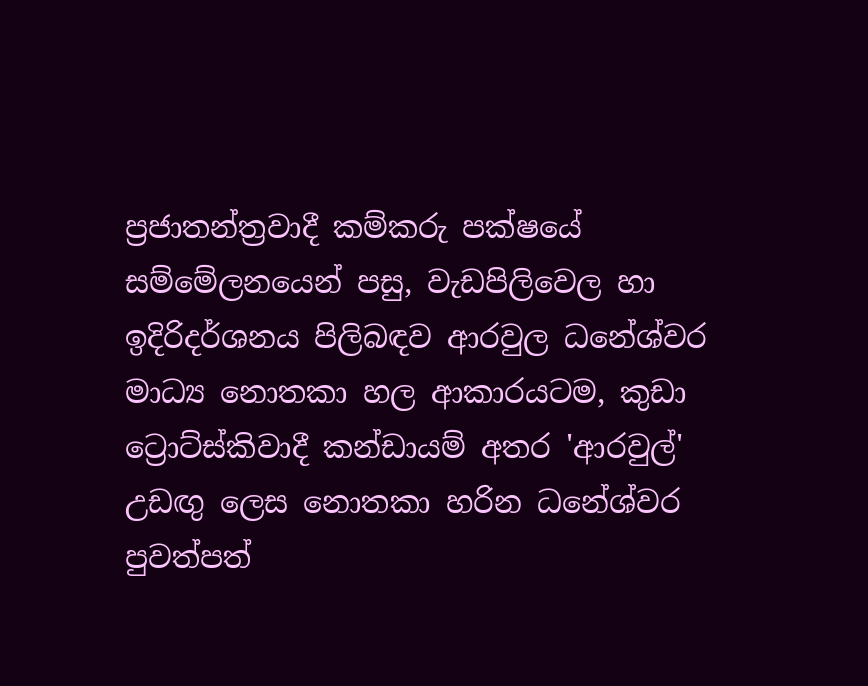ප්‍රජාතන්ත්‍රවාදී කම්කරු පක්ෂයේ සම්මේලනයෙන් පසු, වැඩපිලිවෙල හා ඉදිරිදර්ශනය පිලිබඳව ආරවුල ධනේශ්වර මාධ්‍ය නොතකා හල ආකාරයටම, කුඩා ට්‍රොට්ස්කිවාදී කන්ඩායම් අතර 'ආරවුල්' උඩඟු ලෙස නොතකා හරින ධනේශ්වර පුවත්පත්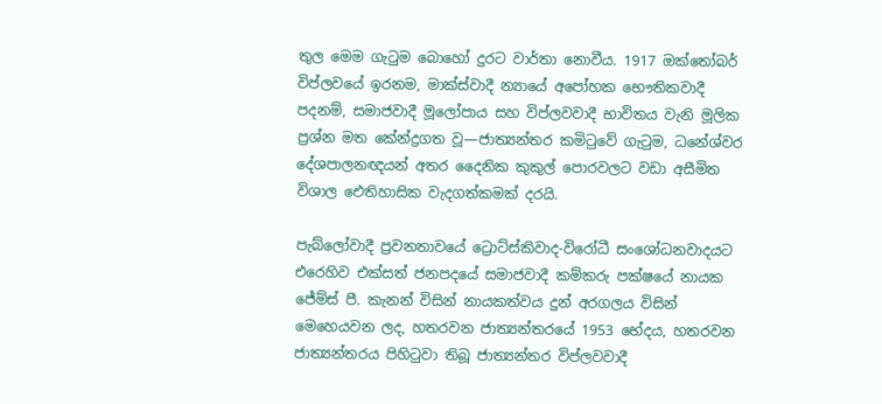තුල මෙම ගැටුම බොහෝ දුරට වාර්තා නොවීය. 1917 ඔක්තෝබර් විප්ලවයේ ඉරනම, මාක්ස්වාදී න්‍යායේ අපෝහක භෞතිකවාදී පදනම්, සමාජවාදී මූලෝපාය සහ විප්ලවවාදී භාවිතය වැනි මූලික ප්‍රශ්න මත කේන්ද්‍රගත වූ—ජාත්‍යන්තර කමිටුවේ ගැටුම, ධනේශ්වර දේශපාලනඥයන් අතර දෛනික කුකුල් පොරවලට වඩා අසීමිත විශාල ඓතිහාසික වැදගත්කමක් දරයි.

පැබ්ලෝවාදී ප්‍රවනතාවයේ ට්‍රොට්ස්කිවාද-විරෝධී සංශෝධනවාදයට එරෙහිව එක්සත් ජනපදයේ සමාජවාදී කම්කරු පක්ෂයේ නායක ජේම්ස් පී. කැනන් විසින් නායකත්වය දුන් අරගලය විසින් මෙහෙයවන ලද, හතරවන ජාත්‍යන්තරයේ 1953 භේදය, හතරවන ජාත්‍යන්තරය පිහිටුවා තිබූ ජාත්‍යන්තර විප්ලවවාදී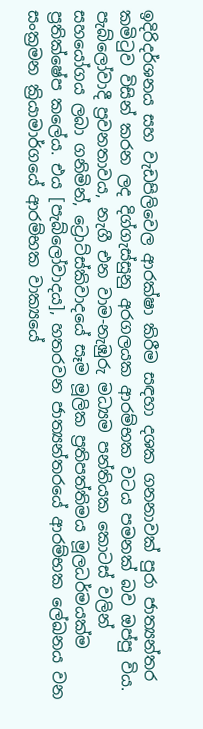ඉදිරිදර්ශනය සහ වැඩපිලිවෙල ආරක්ෂා කිරීම සඳහා දශක ගනනාවක් පුරා ජාත්‍යන්තර කමිටුව විසින් කරන ලද දිග්ගැස්සුනු අරගලයක ආරම්භක වටය පමනක් බව ඔප්පු විය. පැබ්ලෝවාදී ප්‍රවනතාවය, නැගී එන වාම-නැඹුරු මධ්‍යම පන්තියක කොටස් වලින් සහයෝගය ලබා ගනිමින්, ට්‍රොට්ස්කිවාදයේ සෑම මූලික ප්‍රතිපත්තිමය මූලධර්මයක්ම ප්‍රතික්ෂේප කලේය. එය [පැබ්ලෝවාදය], හතරවන ජාත්‍යන්තරයේ ආරම්භක ලේඛනය වන සංක්‍රමන ක්‍රියාමාර්ගයේ ආරම්භක වාක්‍යයේ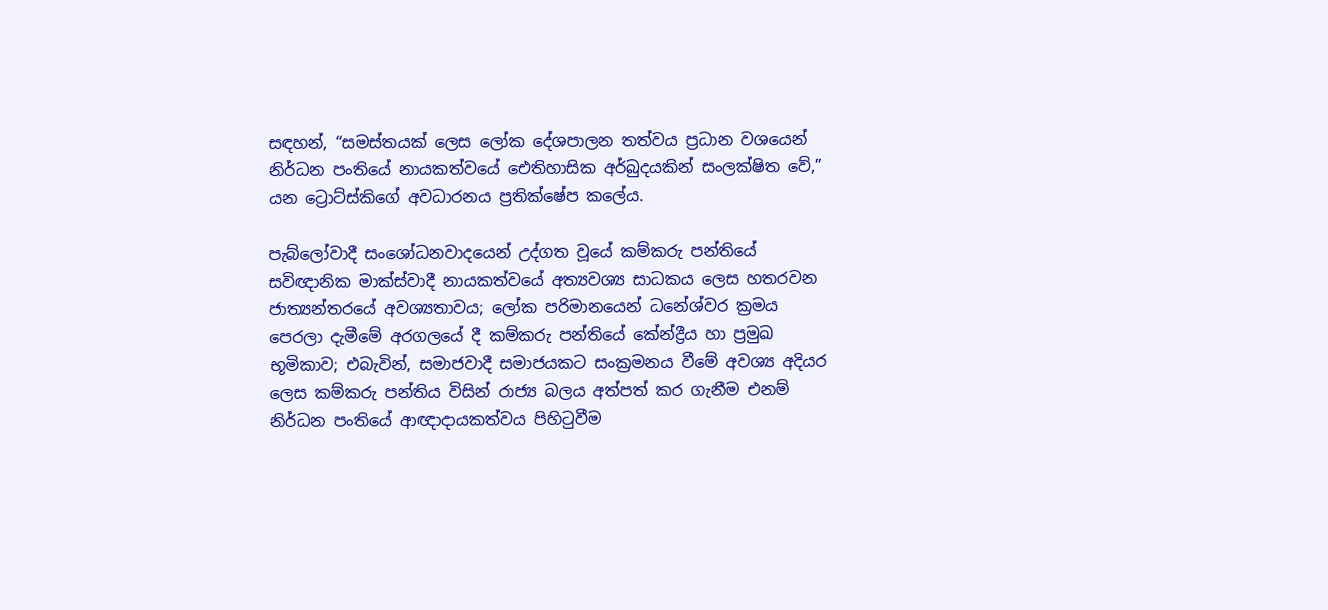සඳහන්, “සමස්තයක් ලෙස ලෝක දේශපාලන තත්වය ප්‍රධාන වශයෙන් නිර්ධන පංතියේ නායකත්වයේ ඓතිහාසික අර්බුදයකින් සංලක්ෂිත වේ,” යන ට්‍රොට්ස්කිගේ අවධාරනය ප්‍රතික්ෂේප කලේය.

පැබ්ලෝවාදී සංශෝධනවාදයෙන් උද්ගත වූයේ කම්කරු පන්තියේ සවිඥානික මාක්ස්වාදී නායකත්වයේ අත්‍යවශ්‍ය සාධකය ලෙස හතරවන ජාත්‍යන්තරයේ අවශ්‍යතාවය; ලෝක පරිමානයෙන් ධනේශ්වර ක්‍රමය පෙරලා දැමීමේ අරගලයේ දී කම්කරු පන්තියේ කේන්ද්‍රීය හා ප්‍රමුඛ භූමිකාව; එබැවින්, සමාජවාදී සමාජයකට සංක්‍රමනය වීමේ අවශ්‍ය අදියර ලෙස කම්කරු පන්තිය විසින් රාජ්‍ය බලය අත්පත් කර ගැනීම එනම් නිර්ධන පංතියේ ආඥාදායකත්වය පිහිටුවීම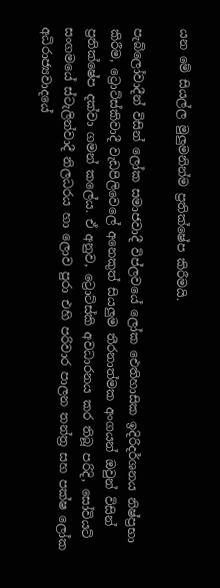යන මේ සියල්ල මුලුමනින්ම ප්‍රතික්ෂේප කිරීමයි.

පැබ්ලෝවාදීන් විසින් ලෝක සමාජවාදී විප්ලවයේ ලෝක ඓතිහාසික ඉදිරිදර්ශනය නිෂ්ප්‍රභා කිරීම, ට්‍රොට්ස්කිවාදී වැඩපිලිවෙලේ අනෙකුත් සියලුම තීරනාත්මක අංගයන් ඔවුන් විසින් ප්‍රතික්ෂේප දක්වා ගමන් කලේය. ඒ අනුව, ට්‍රොට්ස්කි අවධාරනය කර තිබූ පරිදි, සෝවියට් සංගමයේ ස්ටැලින්වාදී නිලධරය හා ලොව පුරා එහි පරිවාර පාලන තන්ත්‍ර සහ පක්ෂ ලෝක අධිරාජ්‍යවාදයේ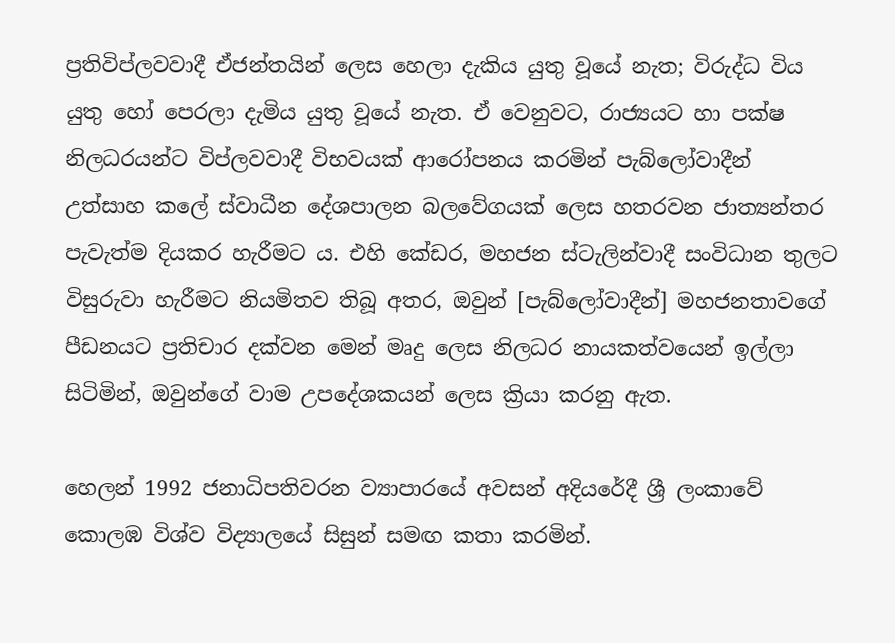ප්‍රතිවිප්ලවවාදී ඒජන්තයින් ලෙස හෙලා දැකිය යුතු වූයේ නැත; විරුද්ධ විය යුතු හෝ පෙරලා දැමිය යුතු වූයේ නැත. ඒ වෙනුවට, රාජ්‍යයට හා පක්ෂ නිලධරයන්ට විප්ලවවාදී විභවයක් ආරෝපනය කරමින් පැබ්ලෝවාදීන් උත්සාහ කලේ ස්වාධීන දේශපාලන බලවේගයක් ලෙස හතරවන ජාත්‍යන්තර පැවැත්ම දියකර හැරීමට ය. එහි කේඩර, මහජන ස්ටැලින්වාදී සංවිධාන තුලට විසුරුවා හැරීමට නියමිතව තිබූ අතර, ඔවුන් [පැබ්ලෝවාදීන්] මහජනතාවගේ පීඩනයට ප්‍රතිචාර දක්වන මෙන් මෘදු ලෙස නිලධර නායකත්වයෙන් ඉල්ලා සිටිමින්, ඔවුන්ගේ වාම උපදේශකයන් ලෙස ක්‍රියා කරනු ඇත.

හෙලන් 1992 ජනාධිපතිවරන ව්‍යාපාරයේ අවසන් අදියරේදී ශ්‍රී ලංකාවේ කොලඹ විශ්ව විද්‍යාලයේ සිසුන් සමඟ කතා කරමින්.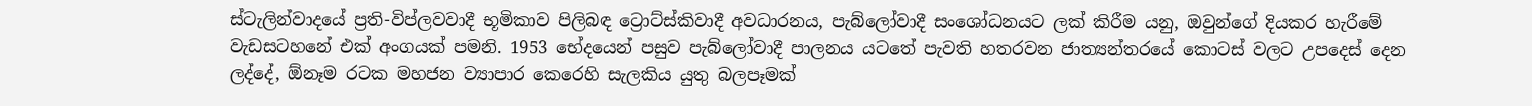ස්ටැලින්වාදයේ ප්‍රති-විප්ලවවාදී භූමිකාව පිලිබඳ ට්‍රොට්ස්කිවාදී අවධාරනය, පැබ්ලෝවාදී සංශෝධනයට ලක් කිරීම යනු, ඔවුන්ගේ දියකර හැරීමේ වැඩසටහනේ එක් අංගයක් පමනි. 1953 භේදයෙන් පසුව පැබ්ලෝවාදී පාලනය යටතේ පැවති හතරවන ජාත්‍යන්තරයේ කොටස් වලට උපදෙස් දෙන ලද්දේ, ඕනෑම රටක මහජන ව්‍යාපාර කෙරෙහි සැලකිය යුතු බලපෑමක්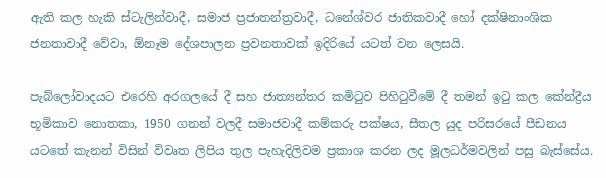ඇති කල හැකි ස්ටැලින්වාදී, සමාජ ප්‍රජාතන්ත්‍රවාදී, ධනේශ්වර ජාතිකවාදී හෝ දක්ෂිනාංශික ජනතාවාදී වේවා, ඕනෑම දේශපාලන ප්‍රවනතාවක් ඉදිරියේ යටත් වන ලෙසයි.

පැබ්ලෝවාදයට එරෙහි අරගලයේ දී සහ ජාත්‍යන්තර කමිටුව පිහිටුවීමේ දී තමන් ඉටු කල කේන්ද්‍රීය භූමිකාව නොතකා, 1950 ගනන් වලදී සමාජවාදී කම්කරු පක්ෂය, සීතල යුද පරිසරයේ පීඩනය යටතේ කැනන් විසින් විවෘත ලිපිය තුල පැහැදිලිවම ප්‍රකාශ කරන ලද මූලධර්මවලින් පසු බැස්සේය.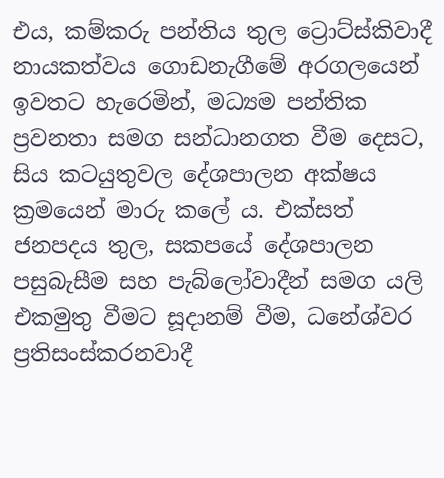එය, කම්කරු පන්තිය තුල ට්‍රොට්ස්කිවාදී නායකත්වය ගොඩනැගීමේ අරගලයෙන් ඉවතට හැරෙමින්, මධ්‍යම පන්තික ප්‍රවනතා සමග සන්ධානගත වීම දෙසට, සිය කටයුතුවල දේශපාලන අක්ෂය ක්‍රමයෙන් මාරු කලේ ය. එක්සත් ජනපදය තුල, සකපයේ දේශපාලන පසුබැසීම සහ පැබ්ලෝවාදීන් සමග යලි එකමුතු වීමට සූදානම් වීම, ධනේශ්වර ප්‍රතිසංස්කරනවාදී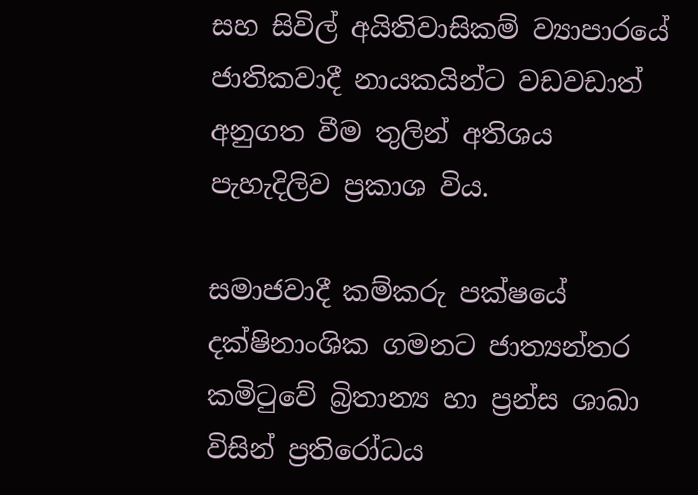සහ සිවිල් අයිතිවාසිකම් ව්‍යාපාරයේ ජාතිකවාදී නායකයින්ට වඩවඩාත් අනුගත වීම තුලින් අතිශය පැහැදිලිව ප්‍රකාශ විය.

සමාජවාදී කම්කරු පක්ෂයේ දක්ෂිනාංශික ගමනට ජාත්‍යන්තර කමිටුවේ බ්‍රිතාන්‍ය හා ප්‍රන්ස ශාඛා විසින් ප්‍රතිරෝධය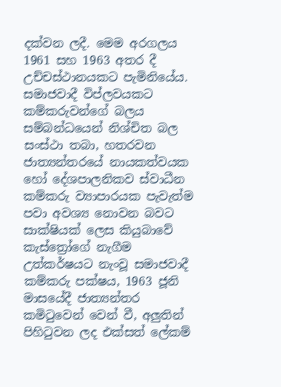දක්වන ලදී. මෙම අරගලය 1961 සහ 1963 අතර දී උච්චස්ථානයකට පැමිනියේය. සමාජවාදී විප්ලවයකට කම්කරුවන්ගේ බලය සම්බන්ධයෙන් නිශ්චිත බල සංස්ථා තබා, හතරවන ජාත්‍යන්තරයේ නායකත්වයක හෝ දේශපාලනිකව ස්වාධීන කම්කරු ව්‍යාපාරයක පැවැත්ම පවා අවශ්‍ය නොවන බවට සාක්ෂියක් ලෙස කියුබාවේ කැස්ත්‍රෝගේ නැගීම උත්කර්ෂයට නැංවූ සමාජවාදී කම්කරු පක්ෂය, 1963 ජූනි මාසයේදී ජාත්‍යන්තර කමිටුවෙන් වෙන් වී, අලුතින් පිහිටුවන ලද එක්සත් ලේකම්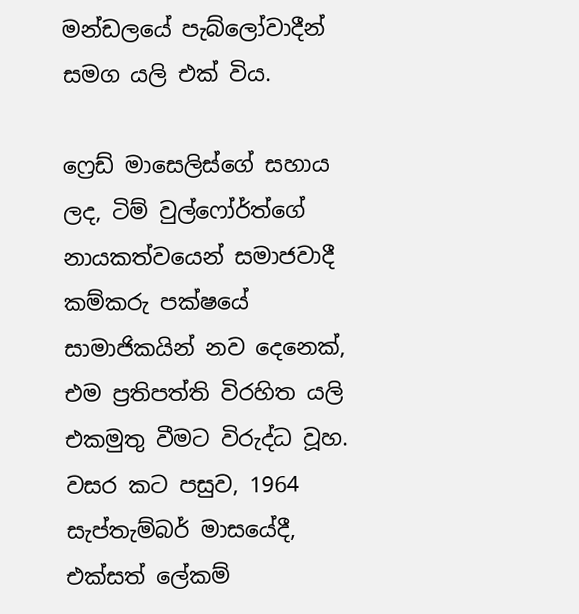මන්ඩලයේ පැබ්ලෝවාදීන් සමග යලි එක් විය.

ෆ්‍රෙඩ් මාසෙලිස්ගේ සහාය ලද, ටිම් වුල්ෆෝර්ත්ගේ නායකත්වයෙන් සමාජවාදී කම්කරු පක්ෂයේ සාමාජිකයින් නව දෙනෙක්, එම ප්‍රතිපත්ති විරහිත යලි එකමුතු වීමට විරුද්ධ වූහ. වසර කට පසුව, 1964 සැප්තැම්බර් මාසයේදී, එක්සත් ලේකම්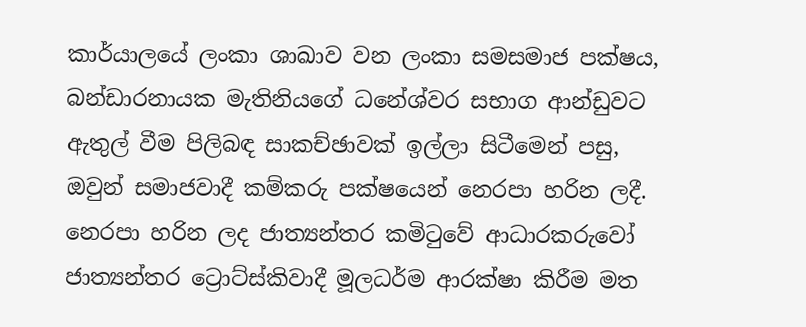කාර්යාලයේ ලංකා ශාඛාව වන ලංකා සමසමාජ පක්ෂය, බන්ඩාරනායක මැතිනියගේ ධනේශ්වර සභාග ආන්ඩුවට ඇතුල් වීම පිලිබඳ සාකච්ඡාවක් ඉල්ලා සිටීමෙන් පසු, ඔවුන් සමාජවාදී කම්කරු පක්ෂයෙන් නෙරපා හරින ලදී. නෙරපා හරින ලද ජාත්‍යන්තර කමිටුවේ ආධාරකරුවෝ ජාත්‍යන්තර ට්‍රොට්ස්කිවාදී මූලධර්ම ආරක්ෂා කිරීම මත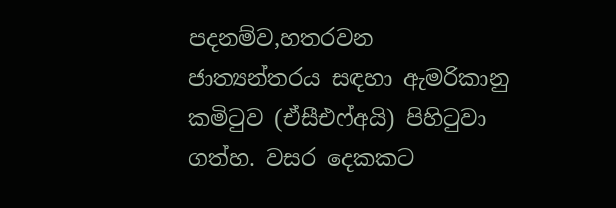පදනම්ව,හතරවන ජාත්‍යන්තරය සඳහා ඇමරිකානු කමිටුව (ඒසීඑෆ්අයි) පිහිටුවා ගත්හ. වසර දෙකකට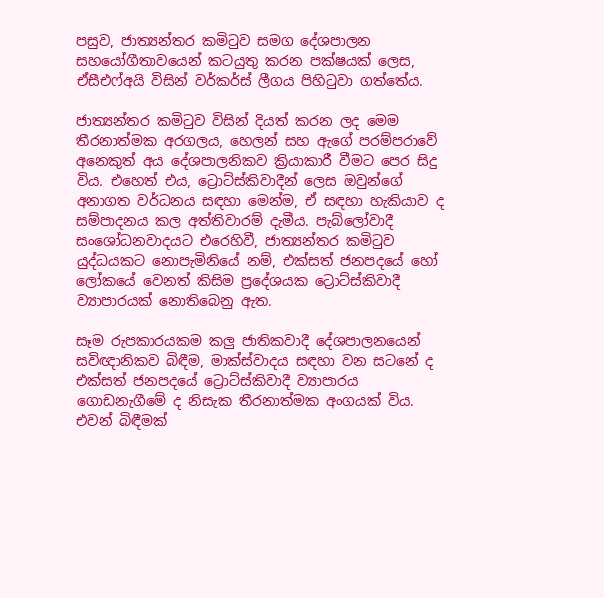පසුව, ජාත්‍යන්තර කමිටුව සමග දේශපාලන සහයෝගීතාවයෙන් කටයුතු කරන පක්ෂයක් ලෙස, ඒසීඑෆ්අයි විසින් වර්කර්ස් ලීගය පිහිටුවා ගත්තේය.

ජාත්‍යන්තර කමිටුව විසින් දියත් කරන ලද මෙම තීරනාත්මක අරගලය, හෙලන් සහ ඇගේ පරම්පරාවේ අනෙකුත් අය දේශපාලනිකව ක්‍රියාකාරී වීමට පෙර සිදු විය. එහෙත් එය, ට්‍රොට්ස්කිවාදීන් ලෙස ඔවුන්ගේ අනාගත වර්ධනය සඳහා මෙන්ම, ඒ සඳහා හැකියාව ද සම්පාදනය කල අත්තිවාරම් දැමීය. පැබ්ලෝවාදී සංශෝධනවාදයට එරෙහිවී, ජාත්‍යන්තර කමිටුව යුද්ධයකට නොපැමිනියේ නම්, එක්සත් ජනපදයේ හෝ ලෝකයේ වෙනත් කිසිම ප්‍රදේශයක ට්‍රොට්ස්කිවාදී ව්‍යාපාරයක් නොතිබෙනු ඇත.

සෑම රුපකාරයකම කලු ජාතිකවාදී දේශපාලනයෙන් සවිඥානිකව බිඳීම, මාක්ස්වාදය සඳහා වන සටනේ ද එක්සත් ජනපදයේ ට්‍රොට්ස්කිවාදී ව්‍යාපාරය ගොඩනැගීමේ ද නිසැක තීරනාත්මක අංගයක් විය. එවන් බිඳීමක්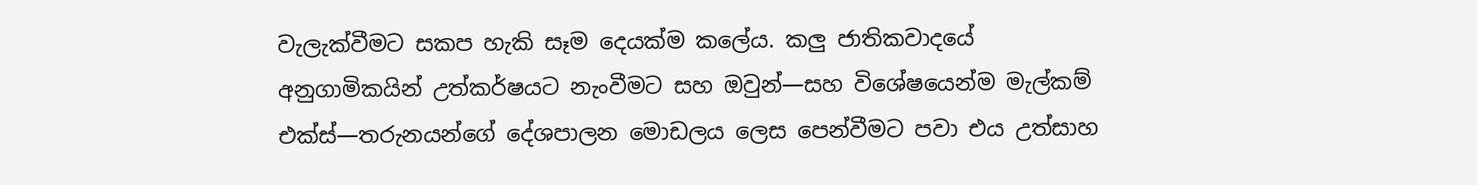වැලැක්වීමට සකප හැකි සෑම දෙයක්ම කලේය. කලු ජාතිකවාදයේ අනුගාමිකයින් උත්කර්ෂයට නැංවීමට සහ ඔවුන්—සහ විශේෂයෙන්ම මැල්කම් එක්ස්—තරුනයන්ගේ දේශපාලන මොඩලය ලෙස පෙන්වීමට පවා එය උත්සාහ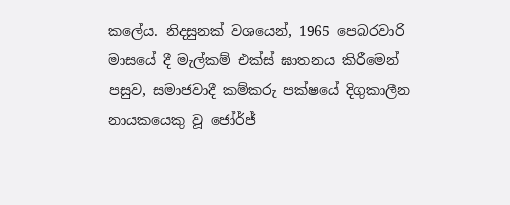කලේය. නිදසුනක් වශයෙන්, 1965 පෙබරවාරි මාසයේ දී මැල්කම් එක්ස් ඝාතනය කිරීමෙන් පසුව, සමාජවාදී කම්කරු පක්ෂයේ දිගුකාලීන නායකයෙකු වූ ජෝර්ජ්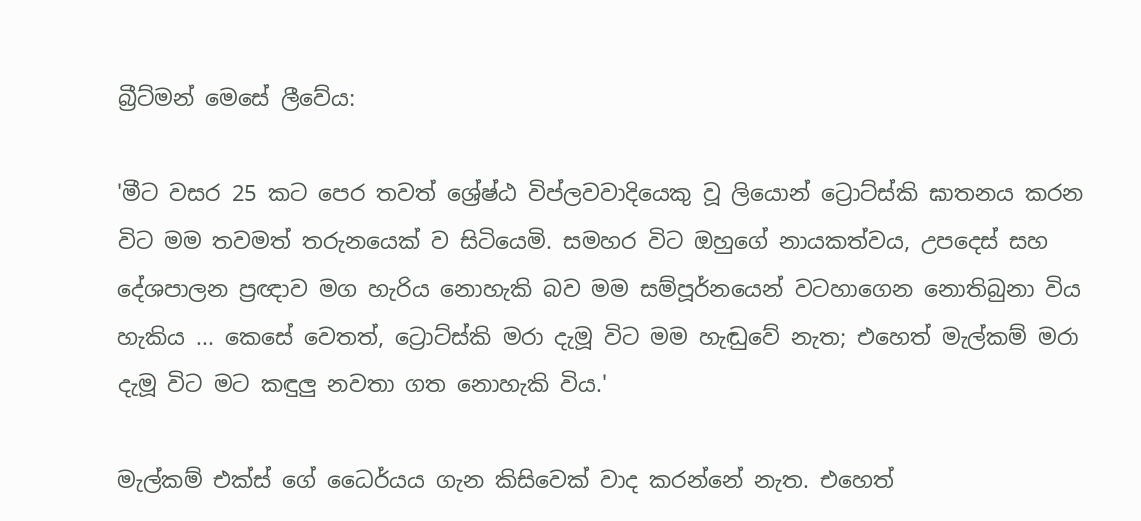බ්‍රීට්මන් මෙසේ ලීවේය:

'මීට වසර 25 කට පෙර තවත් ශ්‍රේෂ්ඨ විප්ලවවාදියෙකු වූ ලියොන් ට්‍රොට්ස්කි ඝාතනය කරන විට මම තවමත් තරුනයෙක් ව සිටියෙමි. සමහර විට ඔහුගේ නායකත්වය, උපදෙස් සහ දේශපාලන ප්‍රඥාව මග හැරිය නොහැකි බව මම සම්පූර්නයෙන් වටහාගෙන නොතිබුනා විය හැකිය ... කෙසේ වෙතත්, ට්‍රොට්ස්කි මරා දැමූ විට මම හැඬුවේ නැත; එහෙත් මැල්කම් මරා දැමූ විට මට කඳුලු නවතා ගත නොහැකි විය.'

මැල්කම් එක්ස් ගේ ධෛර්යය ගැන කිසිවෙක් වාද කරන්නේ නැත. එහෙත්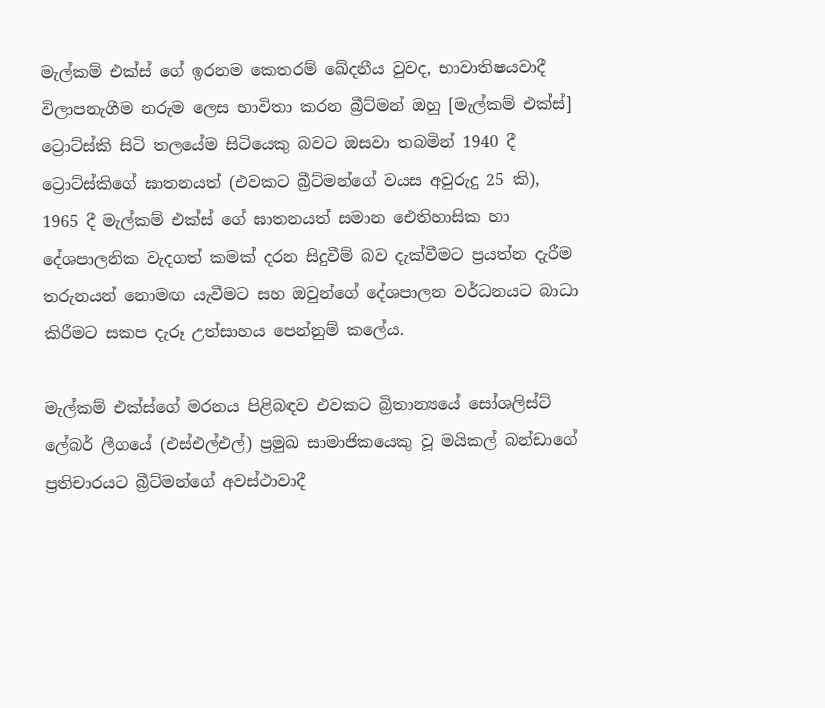මැල්කම් එක්ස් ගේ ඉරනම කෙතරම් ඛේදනීය වුවද, භාවාතිෂයවාදී විලාපනැගීම නරුම ලෙස භාවිතා කරන බ්‍රීට්මන් ඔහු [මැල්කම් එක්ස්] ට්‍රොට්ස්කි සිටි තලයේම සිටියෙකු බවට ඔසවා තබමින් 1940 දී ට්‍රොට්ස්කිගේ ඝාතනයත් (එවකට බ්‍රීට්මන්ගේ වයස අවුරුදු 25 කි), 1965 දී මැල්කම් එක්ස් ගේ ඝාතනයත් සමාන ඓතිහාසික හා දේශපාලනික වැදගත් කමක් දරන සිදුවීම් බව දැක්වීමට ප්‍රයත්න දැරීම තරුනයන් නොමඟ යැවීමට සහ ඔවුන්ගේ දේශපාලන වර්ධනයට බාධා කිරීමට සකප දැරූ උත්සාහය පෙන්නුම් කලේය.

මැල්කම් එක්ස්ගේ මරනය පිළිබඳව එවකට බ්‍රිතාන්‍යයේ සෝශලිස්ට් ලේබර් ලීගයේ (එස්එල්එල්) ප්‍රමුඛ සාමාජිකයෙකු වූ මයිකල් බන්ඩාගේ ප්‍රතිචාරයට බ්‍රීට්මන්ගේ අවස්ථාවාදී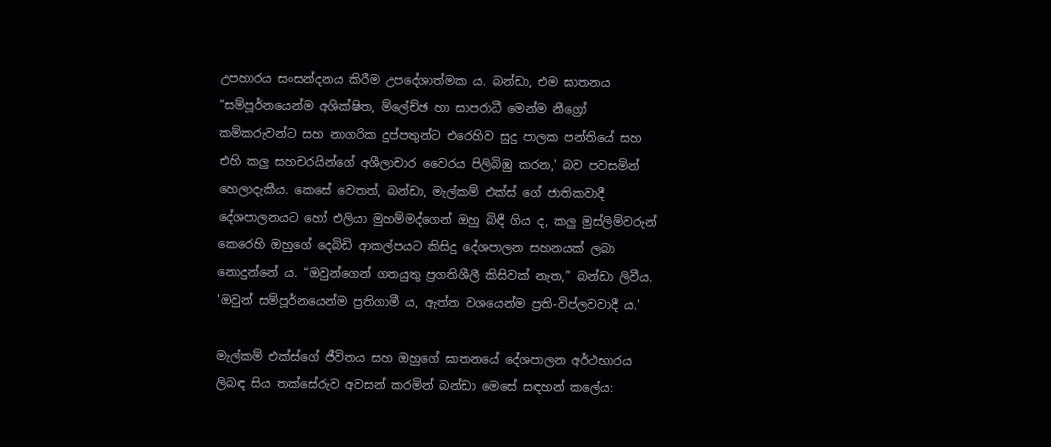උපහාරය සංසන්දනය කිරීම උපදේශාත්මක ය. බන්ඩා, එම ඝාතනය “සම්පූර්නයෙන්ම අශික්ෂිත, ම්ලේච්ඡ හා සාපරාධී මෙන්ම නීග්‍රෝ කම්කරුවන්ට සහ නාගරික දුප්පතුන්ට එරෙහිව සුදු පාලක පන්තියේ සහ එහි කලු සහචරයින්ගේ අශීලාචාර වෛරය පිලිබිඹු කරන,' බව පවසමින් හෙලාදැකීය. කෙසේ වෙතත්, බන්ඩා, මැල්කම් එක්ස් ගේ ජාතිකවාදී දේශපාලනයට හෝ එලියා මුහම්මද්ගෙන් ඔහු බිඳී ගිය ද, කලු මුස්ලිම්වරුන් කෙරෙහි ඔහුගේ දෙබිඩි ආකල්පයට කිසිදු දේශපාලන සහනයක් ලබා නොදුන්නේ ය. “ඔවුන්ගෙන් ගතයුතු ප්‍රගතිශීලී කිසිවක් නැත,” බන්ඩා ලිවීය. 'ඔවුන් සම්පූර්නයෙන්ම ප්‍රතිගාමී ය, ඇත්ත වශයෙන්ම ප්‍රති-විප්ලවවාදී ය.'

මැල්කම් එක්ස්ගේ ජීවිතය සහ ඔහුගේ ඝාතනයේ දේශපාලන අර්ථභාරය ලිබඳ සිය තක්සේරුව අවසන් කරමින් බන්ඩා මෙසේ සඳහන් කලේය: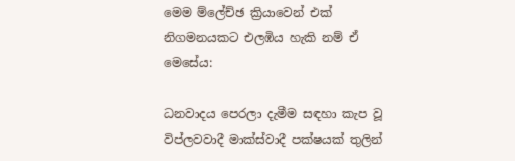මෙම ම්ලේච්ඡ ක්‍රියාවෙන් එක් නිගමනයකට එලඹිය හැකි නම් ඒ මෙසේය:

ධනවාදය පෙරලා දැමීම සඳහා කැප වූ විප්ලවවාදී මාක්ස්වාදී පක්ෂයක් තුලින්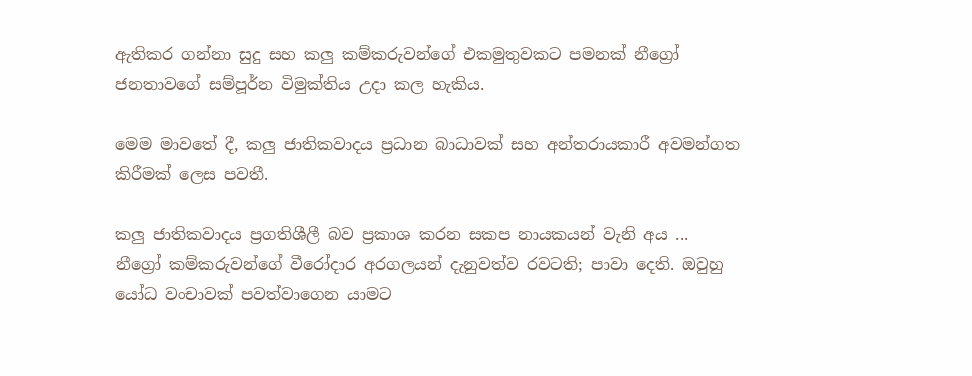ඇතිකර ගන්නා සුදු සහ කලු කම්කරුවන්ගේ එකමුතුවකට පමනක් නීග්‍රෝ ජනතාවගේ සම්පූර්න විමුක්තිය උදා කල හැකිය.

මෙම මාවතේ දී, කලු ජාතිකවාදය ප්‍රධාන බාධාවක් සහ අන්තරායකාරී අවමන්ගත කිරීමක් ලෙස පවතී.

කලු ජාතිකවාදය ප්‍රගතිශීලී බව ප්‍රකාශ කරන සකප නායකයන් වැනි අය ... නීග්‍රෝ කම්කරුවන්ගේ වීරෝදාර අරගලයන් දැනුවත්ව රවටති; පාවා දෙති. ඔවුහු යෝධ වංචාවක් පවත්වාගෙන යාමට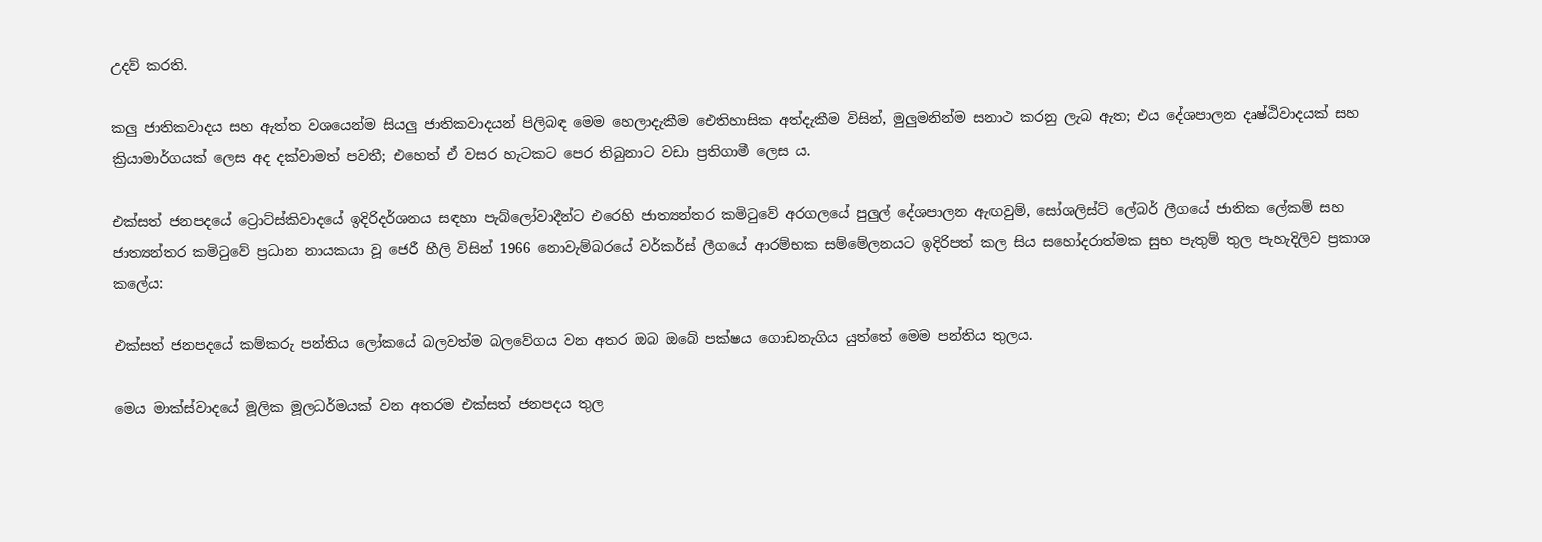උදව් කරති.

කලු ජාතිකවාදය සහ ඇත්ත වශයෙන්ම සියලු ජාතිකවාදයන් පිලිබඳ මෙම හෙලාදැකීම ඓතිහාසික අත්දැකීම විසින්, මුලුමනින්ම සනාථ කරනු ලැබ ඇත; එය දේශපාලන දෘෂ්ඨිවාදයක් සහ ක්‍රියාමාර්ගයක් ලෙස අද දක්වාමත් පවතී; එහෙත් ඒ වසර හැටකට පෙර තිබුනාට වඩා ප්‍රතිගාමී ලෙස ය.

එක්සත් ජනපදයේ ට්‍රොට්ස්කිවාදයේ ඉදිරිදර්ශනය සඳහා පැබ්ලෝවාදීන්ට එරෙහි ජාත්‍යන්තර කමිටුවේ අරගලයේ පුලුල් දේශපාලන ඇඟවුම්, සෝශලිස්ට් ලේබර් ලීගයේ ජාතික ලේකම් සහ ජාත්‍යන්තර කමිටුවේ ප්‍රධාන නායකයා වූ ජෙරී හීලි විසින් 1966 නොවැම්බරයේ වර්කර්ස් ලීගයේ ආරම්භක සම්මේලනයට ඉදිරිපත් කල සිය සහෝදරාත්මක සුභ පැතුම් තුල පැහැදිලිව ප්‍රකාශ කලේය:

එක්සත් ජනපදයේ කම්කරු පන්තිය ලෝකයේ බලවත්ම බලවේගය වන අතර ඔබ ඔබේ පක්ෂය ගොඩනැගිය යුත්තේ මෙම පන්තිය තුලය.

මෙය මාක්ස්වාදයේ මූලික මූලධර්මයක් වන අතරම එක්සත් ජනපදය තුල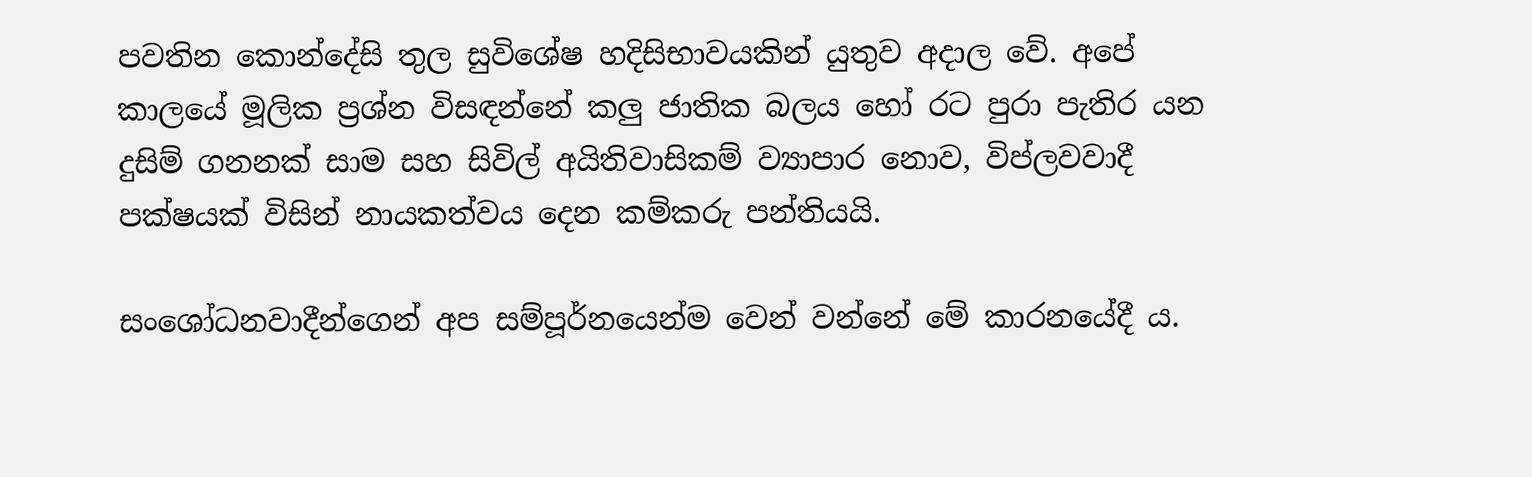පවතින කොන්දේසි තුල සුවිශේෂ හදිසිභාවයකින් යුතුව අදාල වේ. අපේ කාලයේ මූලික ප්‍රශ්න විසඳන්නේ කලු ජාතික බලය හෝ රට පුරා පැතිර යන දුසිම් ගනනක් සාම සහ සිවිල් අයිතිවාසිකම් ව්‍යාපාර නොව, විප්ලවවාදී පක්ෂයක් විසින් නායකත්වය දෙන කම්කරු පන්තියයි.

සංශෝධනවාදීන්ගෙන් අප සම්පූර්නයෙන්ම වෙන් වන්නේ මේ කාරනයේදී ය.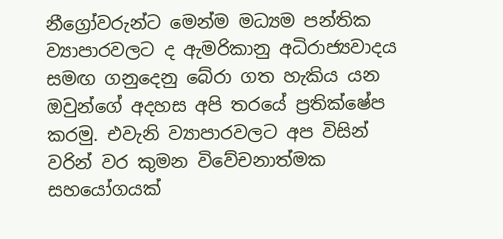නීග්‍රෝවරුන්ට මෙන්ම මධ්‍යම පන්තික ව්‍යාපාරවලට ද ඇමරිකානු අධිරාජ්‍යවාදය සමඟ ගනුදෙනු බේරා ගත හැකිය යන ඔවුන්ගේ අදහස අපි තරයේ ප්‍රතික්ෂේප කරමු. එවැනි ව්‍යාපාරවලට අප විසින් වරින් වර කුමන විවේචනාත්මක සහයෝගයක්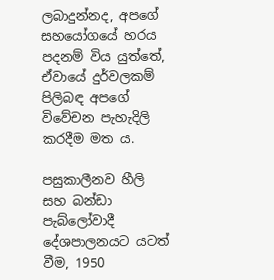ලබාදුන්නද, අපගේ සහයෝගයේ හරය පදනම් විය යුත්තේ, ඒවායේ දුර්වලකම් පිලිබඳ අපගේ විවේචන පැහැදිලි කරදීම මත ය.

පසුකාලීනව හීලි සහ බන්ඩා පැබ්ලෝවාදී දේශපාලනයට යටත් වීම, 1950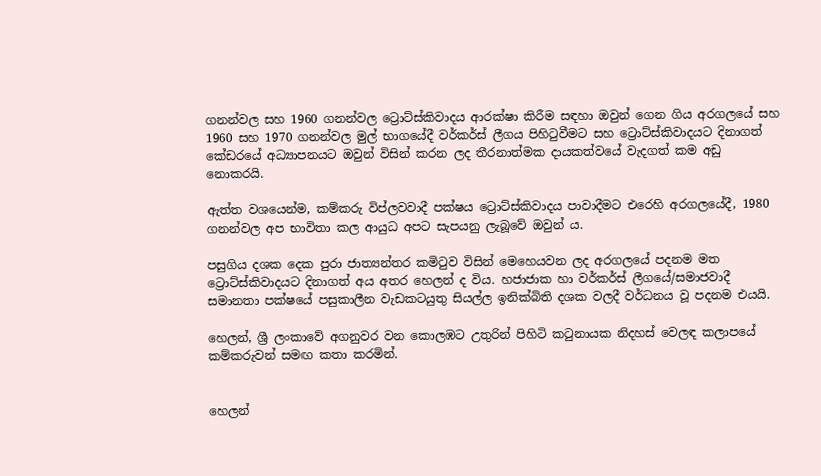ගනන්වල සහ 1960 ගනන්වල ට්‍රොට්ස්කිවාදය ආරක්ෂා කිරීම සඳහා ඔවුන් ගෙන ගිය අරගලයේ සහ 1960 සහ 1970 ගනන්වල මුල් භාගයේදී වර්කර්ස් ලීගය පිහිටුවීමට සහ ට්‍රොට්ස්කිවාදයට දිනාගත් කේඩරයේ අධ්‍යාපනයට ඔවුන් විසින් කරන ලද තීරනාත්මක දායකත්වයේ වැදගත් කම අඩු නොකරයි.

ඇත්ත වශයෙන්ම, කම්කරු විප්ලවවාදී පක්ෂය ට්‍රොට්ස්කිවාදය පාවාදීමට එරෙහි අරගලයේදී, 1980 ගනන්වල අප භාවිතා කල ආයුධ අපට සැපයනු ලැබූවේ ඔවුන් ය.

පසුගිය දශක දෙක පුරා ජාත්‍යන්තර කමිටුව විසින් මෙහෙයවන ලද අරගලයේ පදනම මත ට්‍රොට්ස්කිවාදයට දිනාගත් අය අතර හෙලන් ද විය. හජාජාක හා වර්කර්ස් ලීගයේ/සමාජවාදී සමානතා පක්ෂයේ පසුකාලීන වැඩකටයුතු සියල්ල ඉනික්බිති දශක වලදී වර්ධනය වූ පදනම එයයි.

හෙලන්, ශ්‍රී ලංකාවේ අගනුවර වන කොලඹට උතුරින් පිහිටි කටුනායක නිදහස් වෙලඳ කලාපයේ කම්කරුවන් සමඟ කතා කරමින්.


හෙලන්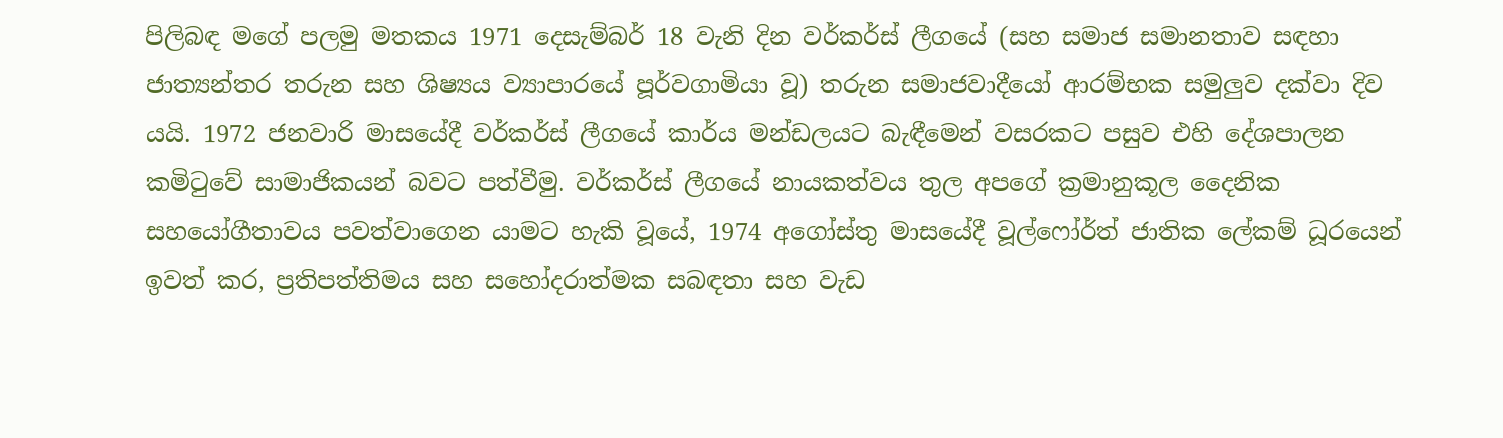පිලිබඳ මගේ පලමු මතකය 1971 දෙසැම්බර් 18 වැනි දින වර්කර්ස් ලීගයේ (සහ සමාජ සමානතාව සඳහා ජාත්‍යන්තර තරුන සහ ශිෂ්‍යය ව්‍යාපාරයේ පූර්වගාමියා වූ) තරුන සමාජවාදීයෝ ආරම්භක සමුලුව දක්වා දිව යයි. 1972 ජනවාරි මාසයේදී වර්කර්ස් ලීගයේ කාර්ය මන්ඩලයට බැඳීමෙන් වසරකට පසුව එහි දේශපාලන කමිටුවේ සාමාජිකයන් බවට පත්වීමු. වර්කර්ස් ලීගයේ නායකත්වය තුල අපගේ ක්‍රමානුකූල දෛනික සහයෝගීතාවය පවත්වාගෙන යාමට හැකි වූයේ, 1974 අගෝස්තු මාසයේදී වූල්ෆෝර්ත් ජාතික ලේකම් ධූරයෙන් ඉවත් කර, ප්‍රතිපත්තිමය සහ සහෝදරාත්මක සබඳතා සහ වැඩ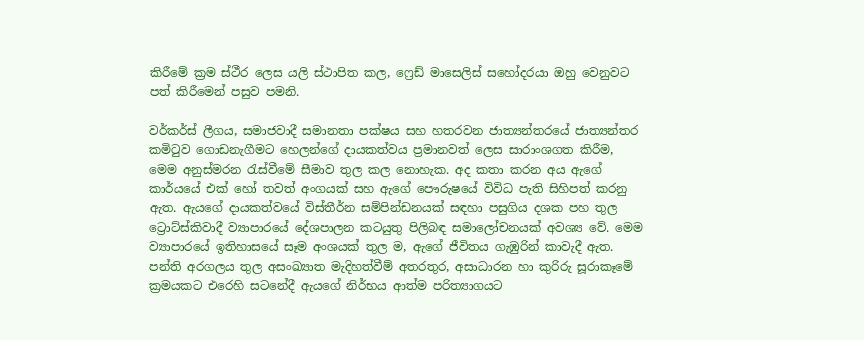කිරීමේ ක්‍රම ස්ථීර ලෙස යලි ස්ථාපිත කල, ෆ්‍රෙඩ් මාසෙලිස් සහෝදරයා ඔහු වෙනුවට පත් කිරීමෙන් පසුව පමනි.

වර්කර්ස් ලීගය, සමාජවාදී සමානතා පක්ෂය සහ හතරවන ජාත්‍යන්තරයේ ජාත්‍යන්තර කමිටුව ගොඩනැගීමට හෙලන්ගේ දායකත්වය ප්‍රමානවත් ලෙස සාරාංශගත කිරීම, මෙම අනුස්මරන රැස්වීමේ සීමාව තුල කල නොහැක. අද කතා කරන අය ඇගේ කාර්යයේ එක් හෝ තවත් අංගයක් සහ ඇගේ පෞරුෂයේ විවිධ පැති සිහිපත් කරනු ඇත. ඇයගේ දායකත්වයේ විස්තීර්න සම්පින්ඩනයක් සඳහා පසුගිය දශක පහ තුල ට්‍රොට්ස්කිවාදී ව්‍යාපාරයේ දේශපාලන කටයුතු පිලිබඳ සමාලෝචනයක් අවශ්‍ය වේ. මෙම ව්‍යාපාරයේ ඉතිහාසයේ සෑම අංශයක් තුල ම, ඇගේ ජීවිතය ගැඹුරින් කාවැදී ඇත. පන්ති අරගලය තුල අසංඛ්‍යාත මැදිහත්වීම් අතරතුර, අසාධාරන හා කුරිරු සූරාකෑමේ ක්‍රමයකට එරෙහි සටනේදී ඇයගේ නිර්භය ආත්ම පරිත්‍යාගයට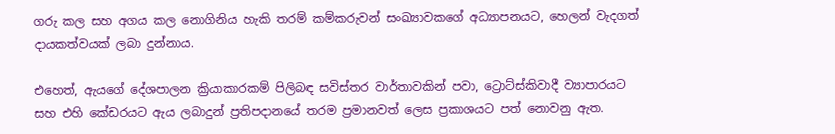ගරු කල සහ අගය කල නොගිනිය හැකි තරම් කම්කරුවන් සංඛ්‍යාවකගේ අධ්‍යාපනයට, හෙලන් වැදගත් දායකත්වයක් ලබා දුන්නාය.

එහෙත්, ඇයගේ දේශපාලන ක්‍රියාකාරකම් පිලිබඳ සවිස්තර වාර්තාවකින් පවා, ට්‍රොට්ස්කිවාදී ව්‍යාපාරයට සහ එහි කේඩරයට ඇය ලබාදුන් ප්‍රතිපදානයේ තරම ප්‍රමානවත් ලෙස ප්‍රකාශයට පත් නොවනු ඇත.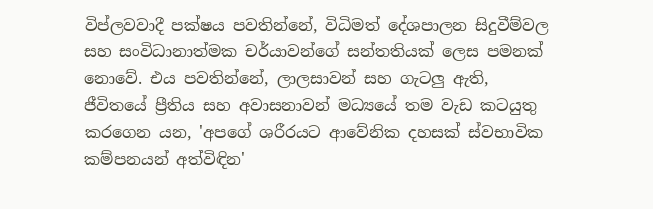විප්ලවවාදී පක්ෂය පවතින්නේ, විධිමත් දේශපාලන සිදුවීම්වල සහ සංවිධානාත්මක චර්යාවන්ගේ සන්තතියක් ලෙස පමනක් නොවේ. එය පවතින්නේ, ලාලසාවන් සහ ගැටලු ඇති, ජීවිතයේ ප්‍රීතිය සහ අවාසනාවන් මධ්‍යයේ තම වැඩ කටයුතු කරගෙන යන, 'අපගේ ශරීරයට ආවේනික දහසක් ස්වභාවික කම්පනයන් අත්විඳින'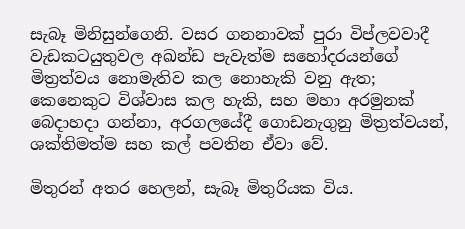සැබෑ මිනිසුන්ගෙනි. වසර ගනනාවක් පුරා විප්ලවවාදී වැඩකටයුතුවල අඛන්ඩ පැවැත්ම සහෝදරයන්ගේ මිත්‍රත්වය නොමැතිව කල නොහැකි වනු ඇත; කෙනෙකුට විශ්වාස කල හැකි, සහ මහා අරමුනක් බෙදාහදා ගන්නා, අරගලයේදී ගොඩනැගුනු මිත්‍රත්වයන්, ශක්තිමත්ම සහ කල් පවතින ඒවා වේ.

මිතුරන් අතර හෙලන්, සැබෑ මිතුරියක විය.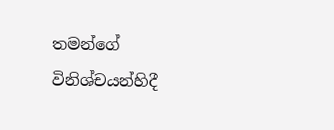තමන්ගේ විනිශ්චයන්හිදී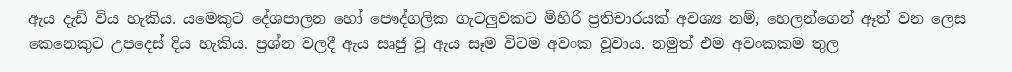ඇය දැඩි විය හැකිය. යමෙකුට දේශපාලන හෝ පෞද්ගලික ගැටලුවකට මිහිරි ප්‍රතිචාරයක් අවශ්‍ය නම්, හෙලන්ගෙන් ඈත් වන ලෙස කෙනෙකුට උපදෙස් දිය හැකිය. ප්‍රශ්න වලදී ඇය සෘජු වූ ඇය සෑම විටම අවංක වූවාය. නමුත් එම අවංකකම තුල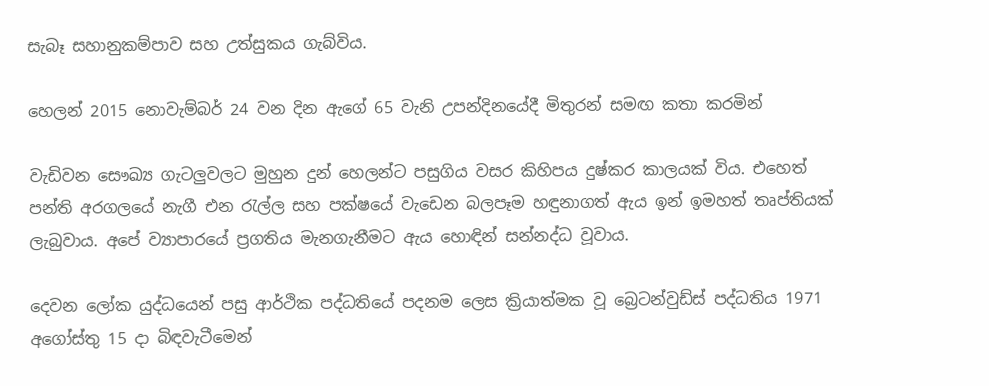සැබෑ සහානුකම්පාව සහ උත්සුකය ගැබ්විය.

හෙලන් 2015 නොවැම්බර් 24 වන දින ඇගේ 65 වැනි උපන්දිනයේදී මිතුරන් සමඟ කතා කරමින්

වැඩිවන සෞඛ්‍ය ගැටලුවලට මුහුන දුන් හෙලන්ට පසුගිය වසර කිහිපය දුෂ්කර කාලයක් විය. එහෙත් පන්ති අරගලයේ නැගී එන රැල්ල සහ පක්ෂයේ වැඩෙන බලපෑම හඳුනාගත් ඇය ඉන් ඉමහත් තෘප්තියක් ලැබුවාය. අපේ ව්‍යාපාරයේ ප්‍රගතිය මැනගැනීමට ඇය හොඳින් සන්නද්ධ වූවාය.

දෙවන ලෝක යුද්ධයෙන් පසු ආර්ථික පද්ධතියේ පදනම ලෙස ක්‍රියාත්මක වූ බ්‍රෙටන්වුඩ්ස් පද්ධතිය 1971 අගෝස්තු 15 දා බිඳවැටීමෙන්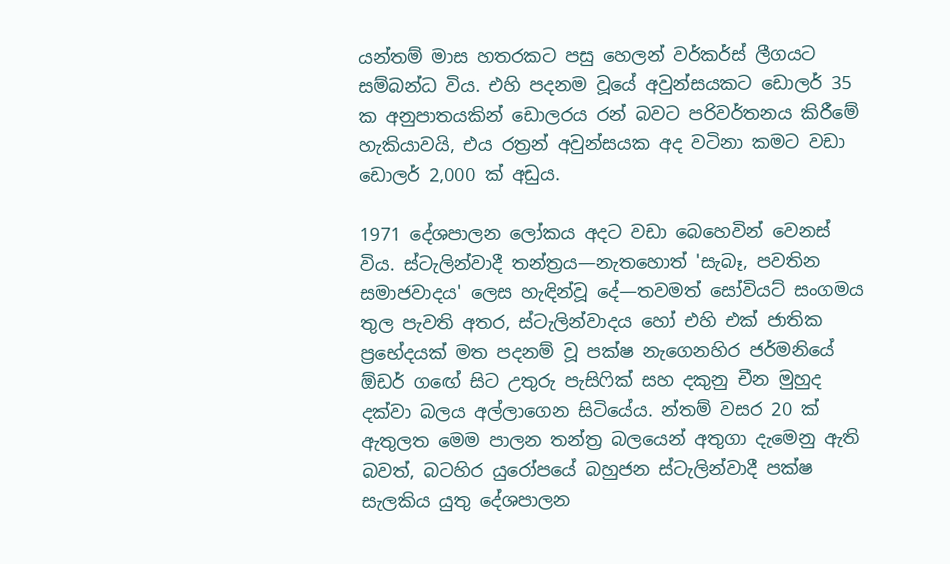යන්තම් මාස හතරකට පසු හෙලන් වර්කර්ස් ලීගයට සම්බන්ධ විය. එහි පදනම වූයේ අවුන්සයකට ඩොලර් 35 ක අනුපාතයකින් ඩොලරය රන් බවට පරිවර්තනය කිරීමේ හැකියාවයි, එය රත්‍රන් අවුන්සයක අද වටිනා කමට වඩා ඩොලර් 2,000 ක් අඩුය.

1971 දේශපාලන ලෝකය අදට වඩා බෙහෙවින් වෙනස් විය. ස්ටැලින්වාදී තන්ත්‍රය—නැතහොත් 'සැබෑ, පවතින සමාජවාදය' ලෙස හැඳින්වූ දේ—තවමත් සෝවියට් සංගමය තුල පැවති අතර, ස්ටැලින්වාදය හෝ එහි එක් ජාතික ප්‍රභේදයක් මත පදනම් වූ පක්ෂ නැගෙනහිර ජර්මනියේ ඕඩර් ගඟේ සිට උතුරු පැසිෆික් සහ දකුනු චීන මුහුද දක්වා බලය අල්ලාගෙන සිටියේය. න්තම් වසර 20 ක් ඇතුලත මෙම පාලන තන්ත්‍ර බලයෙන් අතුගා දැමෙනු ඇති බවත්, බටහිර යුරෝපයේ බහුජන ස්ටැලින්වාදී පක්ෂ සැලකිය යුතු දේශපාලන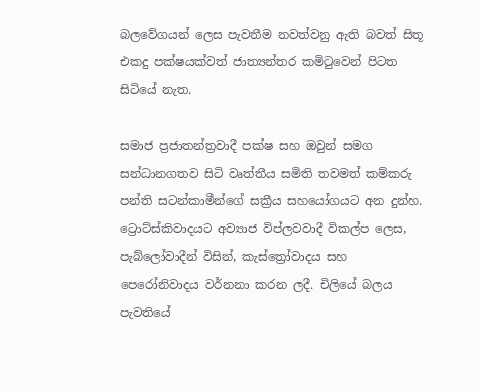බලවේගයන් ලෙස පැවතීම නවත්වනු ඇති බවත් සිතූ එකදු පක්ෂයක්වත් ජාත්‍යන්තර කමිටුවෙන් පිටත සිටියේ නැත.

සමාජ ප්‍රජාතන්ත්‍රවාදී පක්ෂ සහ ඔවුන් සමග සන්ධානගතව සිටි වෘත්තීය සමිති තවමත් කම්කරු පන්ති සටන්කාමීන්ගේ සක්‍රීය සහයෝගයට අන දුන්හ. ට්‍රොට්ස්කිවාදයට අව්‍යාජ විප්ලවවාදී විකල්ප ලෙස, පැබ්ලෝවාදීන් විසින්, කැස්ත්‍රෝවාදය සහ පෙරෝනිවාදය වර්නනා කරන ලදී. චිලියේ බලය පැවතියේ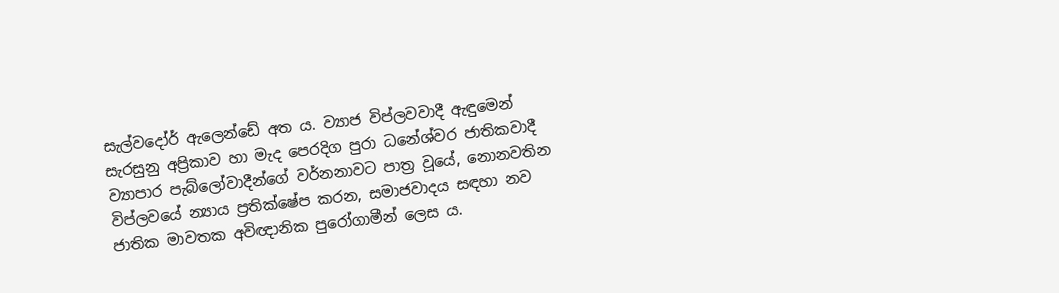සැල්වදෝර් ඇලෙන්ඩේ අත ය. ව්‍යාජ විප්ලවවාදී ඇඳුමෙන් සැරසුනු අප්‍රිකාව හා මැද පෙරදිග පුරා ධනේශ්වර ජාතිකවාදී ව්‍යාපාර පැබ්ලෝවාදීන්ගේ වර්නනාවට පාත්‍ර වූයේ, නොනවතින විප්ලවයේ න්‍යාය ප්‍රතික්ෂේප කරන, සමාජවාදය සඳහා නව ජාතික මාවතක අවිඥානික පුරෝගාමීන් ලෙස ය.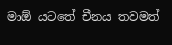මාඕ යටතේ චීනය තවමත්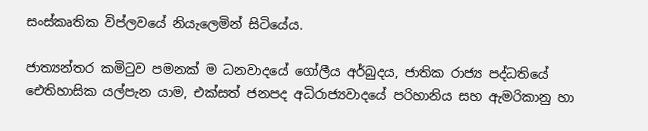සංස්කෘතික විප්ලවයේ නියැලෙමින් සිටියේය.

ජාත්‍යන්තර කමිටුව පමනක් ම ධනවාදයේ ගෝලීය අර්බුදය, ජාතික රාජ්‍ය පද්ධතියේ ඓතිහාසික යල්පැන යාම, එක්සත් ජනපද අධිරාජ්‍යවාදයේ පරිහානිය සහ ඇමරිකානු හා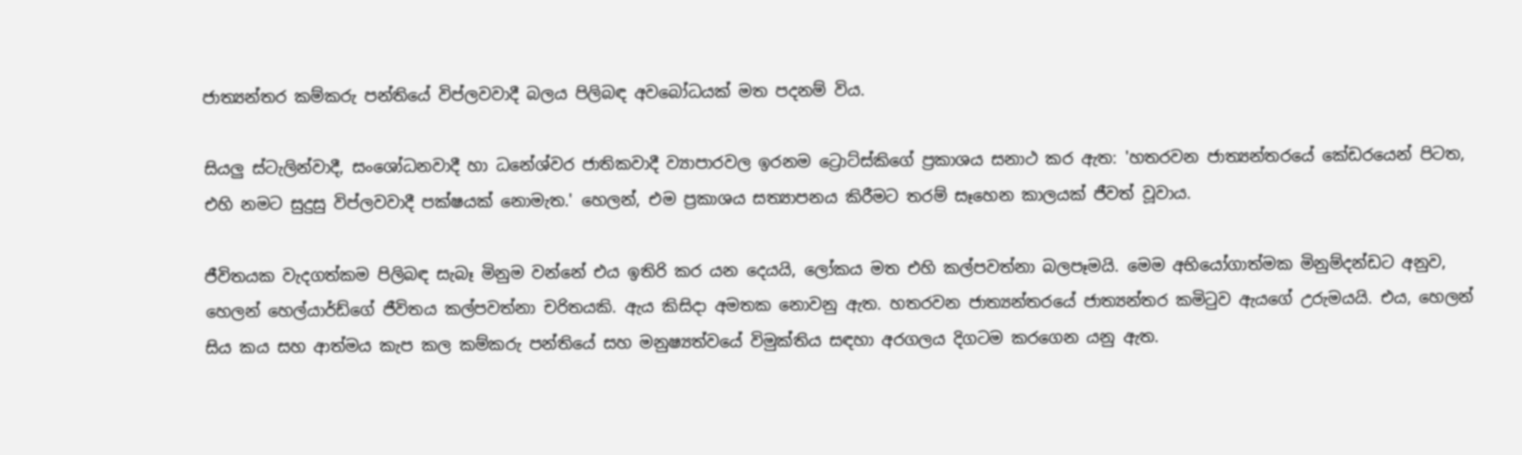ජාත්‍යන්තර කම්කරු පන්තියේ විප්ලවවාදී බලය පිලිබඳ අවබෝධයක් මත පදනම් විය.

සියලු ස්ටැලින්වාදී, සංශෝධනවාදී හා ධනේශ්වර ජාතිකවාදී ව්‍යාපාරවල ඉරනම ට්‍රොට්ස්කිගේ ප්‍රකාශය සනාථ කර ඇත: 'හතරවන ජාත්‍යන්තරයේ කේඩරයෙන් පිටත, එහි නමට සුදුසු විප්ලවවාදී පක්ෂයක් නොමැත.' හෙලන්, එම ප්‍රකාශය සත්‍යාපනය කිරීමට තරම් සෑහෙන කාලයක් ජීවත් වූවාය.

ජීවිතයක වැදගත්කම පිලිබඳ සැබෑ මිනුම වන්නේ එය ඉතිරි කර යන දෙයයි, ලෝකය මත එහි කල්පවත්නා බලපෑමයි. මෙම අභියෝගාත්මක මිනුම්දන්ඩට අනුව, හෙලන් හෙල්යාර්ඩ්ගේ ජීවිතය කල්පවත්නා චරිතයකි. ඇය කිසිදා අමතක නොවනු ඇත. හතරවන ජාත්‍යන්තරයේ ජාත්‍යන්තර කමිටුව ඇයගේ උරුමයයි. එය, හෙලන් සිය කය සහ ආත්මය කැප කල කම්කරු පන්තියේ සහ මනුෂ්‍යත්වයේ විමුක්තිය සඳහා අරගලය දිගටම කරගෙන යනු ඇත.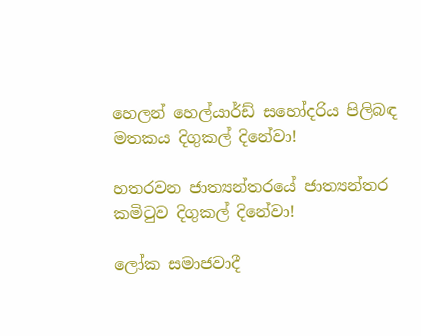හෙලන් හෙල්යාර්ඩ් සහෝදරිය පිලිබඳ මතකය දිගුකල් දිනේවා!

හතරවන ජාත්‍යන්තරයේ ජාත්‍යන්තර කමිටුව දිගුකල් දිනේවා!

ලෝක සමාජවාදී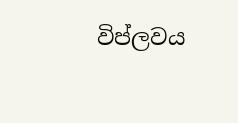විප්ලවය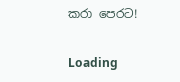කරා පෙරට!

Loading